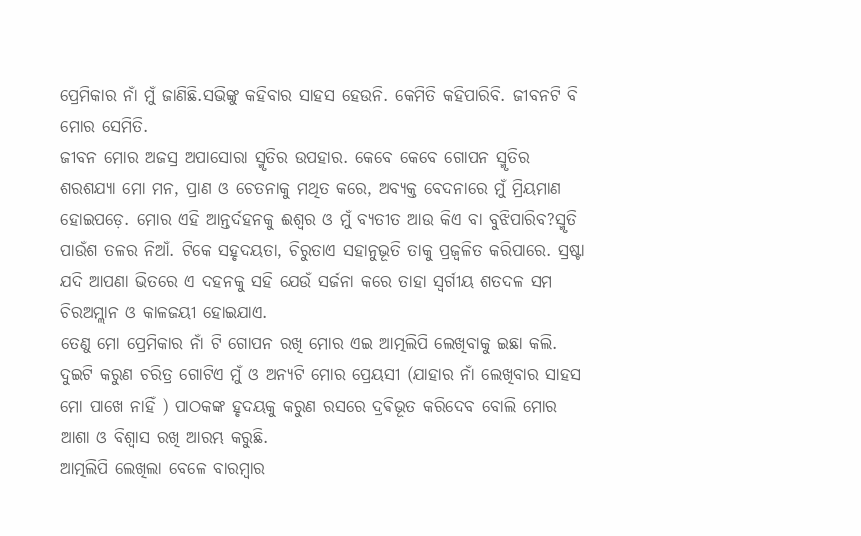ପ୍ରେମିକାର ନାଁ ମୁଁ ଜାଣିଛି.ସଭିଙ୍କୁ କହିବାର ସାହସ ହେଉନି. କେମିତି କହିପାରିବି. ଜୀବନଟି ବି ମୋର ସେମିତି.
ଜୀବନ ମୋର ଅଜସ୍ର ଅପାସୋରା ସ୍ମୃତିର ଉପହାର. କେବେ କେବେ ଗୋପନ ସ୍ମୃତିର ଶରଶଯ୍ୟା ମୋ ମନ, ପ୍ରାଣ ଓ ଚେତନାକୁ ମଥିତ କରେ, ଅବ୍ୟକ୍ତ ବେଦନାରେ ମୁଁ ମ୍ରିୟମାଣ ହୋଇପଡ଼େ. ମୋର ଏହି ଆନ୍ତର୍ଦହନକୁ ଈଶ୍ୱର ଓ ମୁଁ ବ୍ୟତୀତ ଆଉ କିଏ ବା ବୁଝିପାରିବ?ସ୍ମୃତି ପାଉଁଶ ତଳର ନିଆଁ. ଟିକେ ସହୃଦୟତା, ଚିରୁତାଏ ସହାନୁଭୂତି ତାକୁ ପ୍ରଜ୍ବଳିତ କରିପାରେ. ସ୍ରଷ୍ଟା ଯଦି ଆପଣା ଭିତରେ ଏ ଦହନକୁ ସହି ଯେଉଁ ସର୍ଜନା କରେ ତାହା ସ୍ବର୍ଗୀୟ ଶତଦଳ ସମ ଚିରଅମ୍ଲାନ ଓ କାଳଜୟୀ ହୋଇଯାଏ.
ତେଣୁ ମୋ ପ୍ରେମିକାର ନାଁ ଟି ଗୋପନ ରଖି ମୋର ଏଇ ଆତ୍ମଲିପି ଲେଖିବାକୁ ଇଛା କଲି. ଦୁଇଟି କରୁଣ ଚରିତ୍ର ଗୋଟିଏ ମୁଁ ଓ ଅନ୍ୟଟି ମୋର ପ୍ରେୟସୀ (ଯାହାର ନାଁ ଲେଖିବାର ସାହସ ମୋ ପାଖେ ନାହିଁ ) ପାଠକଙ୍କ ହୃଦୟକୁ କରୁଣ ରସରେ ଦ୍ରଵିଭୂତ କରିଦେବ ବୋଲି ମୋର ଆଶା ଓ ବିଶ୍ୱାସ ରଖି ଆରମ୍ଭ କରୁଛି.
ଆତ୍ମଲିପି ଲେଖିଲା ବେଳେ ବାରମ୍ବାର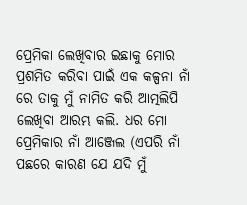ପ୍ରେମିକା ଲେଖିବାର ଇଛାକୁ ମୋର ପ୍ରଶମିତ କରିବା ପାଇଁ ଏକ କଳ୍ପନା ନାଁ ରେ ତାକୁ ମୁଁ ନାମିତ କରି ଆତ୍ମଲିପି ଲେଖିବା ଆରମ୍ଭ କଲି. ଧର ମୋ ପ୍ରେମିକାର ନାଁ ଆଞ୍ଜେଲ (ଏପରି ନାଁ ପଛରେ କାରଣ ଯେ ଯଦି ମୁଁ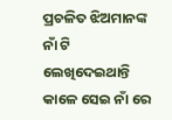ପ୍ରଚଳିତ ଝିଅମାନଙ୍କ ନାଁ ଟି ଲେଖିଦେଇଥାନ୍ତି କାଳେ ସେଇ ନାଁ ରେ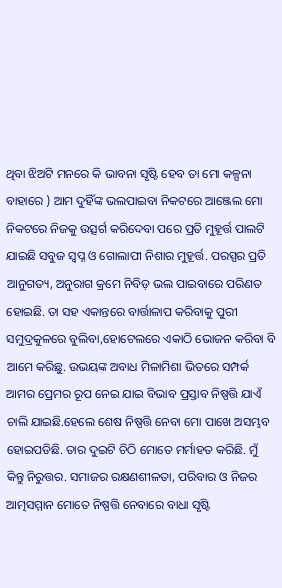ଥିବା ଝିଅଟି ମନରେ କି ଭାବନା ସୃଷ୍ଟି ହେବ ତା ମୋ କଳ୍ପନା ବାହାରେ ) ଆମ ଦୁହିଁଙ୍କ ଭଲପାଇବା ନିକଟରେ ଆଞ୍ଜେଲ ମୋ ନିକଟରେ ନିଜକୁ ଉତ୍ସର୍ଗ କରିଦେବା ପରେ ପ୍ରତି ମୁହୂର୍ତ୍ତ ପାଲଟି ଯାଇଛି ସବୁଜ ସ୍ବପ୍ନ ଓ ଗୋଲାପୀ ନିଶାର ମୁହୂର୍ତ୍ତ. ପରସ୍ପର ପ୍ରତି ଆନୁଗତ୍ୟ, ଅନୁରାଗ କ୍ରମେ ନିବିଡ଼ ଭଲ ପାଇବାରେ ପରିଣତ ହୋଇଛି. ତା ସହ ଏକାନ୍ତରେ ବାର୍ତ୍ତାଳାପ କରିବାକୁ ପୁରୀ ସମୁଦ୍ରକୁଳରେ ବୁଲିବା,ହୋଟେଲରେ ଏକାଠି ଭୋଜନ କରିବା ବି ଆମେ କରିଛୁ. ଉଭୟଙ୍କ ଅବାଧ ମିଳାମିଶା ଭିତରେ ସମ୍ପର୍କ ଆମର ପ୍ରେମର ରୂପ ନେଇ ଯାଇ ବିଭାବ ପ୍ରସ୍ତାବ ନିଷ୍ପତ୍ତି ଯାଏଁ ଚାଲି ଯାଇଛି.ହେଲେ ଶେଷ ନିଷ୍ପତ୍ତି ନେବା ମୋ ପାଖେ ଅସମ୍ଭବ ହୋଇପଡିଛି. ତାର ଦୁଇଟି ଚିଠି ମୋତେ ମର୍ମାହତ କରିଛି. ମୁଁ କିନ୍ତୁ ନିରୁତ୍ତର. ସମାଜର ରକ୍ଷଣଶୀଳତା, ପରିବାର ଓ ନିଜର ଆତ୍ମସମ୍ମାନ ମୋତେ ନିଷ୍ପତ୍ତି ନେବାରେ ବାଧା ସୃଷ୍ଟି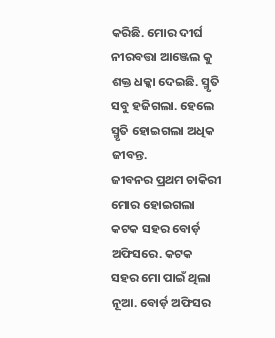କରିଛି. ମୋର ଦୀର୍ଘ ନୀରବତ୍ତା ଆଞ୍ଜେଲ କୁ ଶକ୍ତ ଧକ୍କା ଦେଇଛି. ସ୍ମୃତି ସବୁ ହଜିଗଲା. ହେଲେ ସ୍ମୃତି ହୋଇଗଲା ଅଧିକ ଜୀବନ୍ତ.
ଜୀବନର ପ୍ରଥମ ଚାକିରୀ ମୋର ହୋଇଗଲା କଟକ ସହର ବୋର୍ଡ଼ ଅଫିସରେ. କଟକ ସହର ମୋ ପାଇଁ ଥିଲା ନୂଆ. ବୋର୍ଡ଼ ଅଫିସର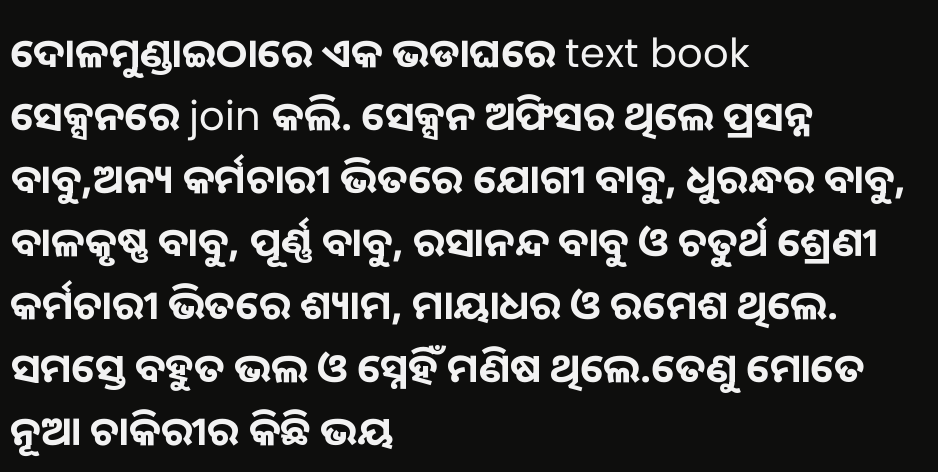ଦୋଳମୁଣ୍ଡାଇଠାରେ ଏକ ଭଡାଘରେ text book ସେକ୍ସନରେ join କଲି. ସେକ୍ସନ ଅଫିସର ଥିଲେ ପ୍ରସନ୍ନ ବାବୁ,ଅନ୍ୟ କର୍ମଚାରୀ ଭିତରେ ଯୋଗୀ ବାବୁ, ଧୁରନ୍ଧର ବାବୁ, ବାଳକୃଷ୍ଣ ବାବୁ, ପୂର୍ଣ୍ଣ ବାବୁ, ରସାନନ୍ଦ ବାବୁ ଓ ଚତୁର୍ଥ ଶ୍ରେଣୀ କର୍ମଚାରୀ ଭିତରେ ଶ୍ୟାମ, ମାୟାଧର ଓ ରମେଶ ଥିଲେ. ସମସ୍ତେ ବହୁତ ଭଲ ଓ ସ୍ନେହିଁ ମଣିଷ ଥିଲେ.ତେଣୁ ମୋତେ ନୂଆ ଚାକିରୀର କିଛି ଭୟ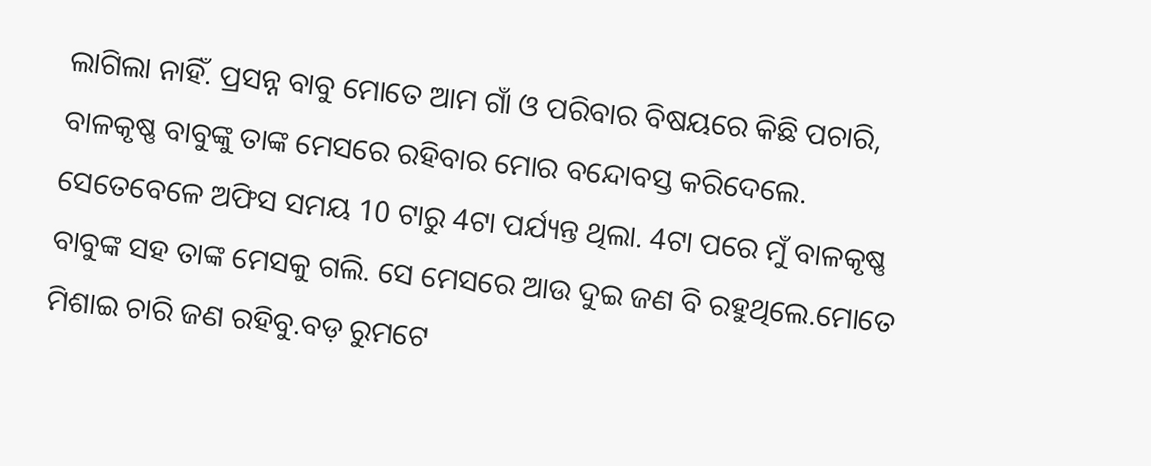ଲାଗିଲା ନାହିଁ. ପ୍ରସନ୍ନ ବାବୁ ମୋତେ ଆମ ଗାଁ ଓ ପରିବାର ବିଷୟରେ କିଛି ପଚାରି, ବାଳକୃଷ୍ଣ ବାବୁଙ୍କୁ ତାଙ୍କ ମେସରେ ରହିବାର ମୋର ବନ୍ଦୋବସ୍ତ କରିଦେଲେ. ସେତେବେଳେ ଅଫିସ ସମୟ 10 ଟାରୁ 4ଟା ପର୍ଯ୍ୟନ୍ତ ଥିଲା. 4ଟା ପରେ ମୁଁ ବାଳକୃଷ୍ଣ ବାବୁଙ୍କ ସହ ତାଙ୍କ ମେସକୁ ଗଲି. ସେ ମେସରେ ଆଉ ଦୁଇ ଜଣ ବି ରହୁଥିଲେ.ମୋତେ ମିଶାଇ ଚାରି ଜଣ ରହିବୁ.ବଡ଼ ରୁମଟେ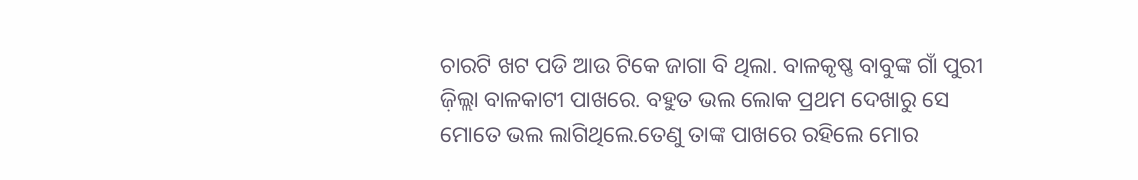ଚାରଟି ଖଟ ପଡି ଆଉ ଟିକେ ଜାଗା ବି ଥିଲା. ବାଳକୃଷ୍ଣ ବାବୁଙ୍କ ଗାଁ ପୁରୀ ଜ଼ିଲ୍ଲା ବାଳକାଟୀ ପାଖରେ. ବହୁତ ଭଲ ଲୋକ ପ୍ରଥମ ଦେଖାରୁ ସେ ମୋତେ ଭଲ ଲାଗିଥିଲେ.ତେଣୁ ତାଙ୍କ ପାଖରେ ରହିଲେ ମୋର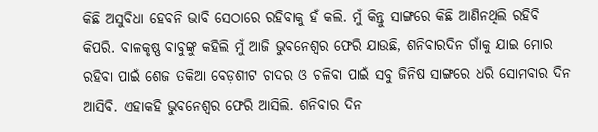କିଛି ଅସୁବିଧା ହେବନି ଭାବି ସେଠାରେ ରହିବାକୁ ହଁ କଲି. ମୁଁ କିନ୍ତୁ ସାଙ୍ଗରେ କିଛି ଆଣିନଥିଲି ରହିବି କିପରି. ବାଳକୃଷ୍ଣ ବାବୁଙ୍କୁ କହିଲି ମୁଁ ଆଜି ଭୁବନେଶ୍ୱର ଫେରି ଯାଉଛି, ଶନିବାରଦିନ ଗାଁକୁ ଯାଇ ମୋର ରହିବା ପାଇଁ ଶେଜ ତକିଆ ବେଡ଼ଶୀଟ ଚାଦର ଓ ଚଳିବା ପାଇଁ ସବୁ ଜିନିଷ ସାଙ୍ଗରେ ଧରି ସୋମବାର ଦିନ ଆସିବି. ଏହାକହି ଭୁବନେଶ୍ୱର ଫେରି ଆସିଲି. ଶନିବାର ଦିନ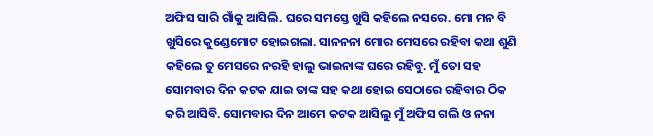ଅଫିସ ସାରି ଗାଁକୁ ଆସିଲି. ଘରେ ସମସ୍ତେ ଖୁସି କହିଲେ ନସରେ. ମୋ ମନ ବି ଖୁସିରେ କୁଣ୍ଡେମୋଟ ହୋଇଗଲା. ସାନନନା ମୋର ମେସରେ ରହିବା କଥା ଶୁଣି କହିଲେ ତୁ ମେସରେ ନରହି ହାଲୁ ଭାଇନାଙ୍କ ଘରେ ରହିବୁ. ମୁଁ ତୋ ସହ ସୋମବାର ଦିନ କଟକ ଯାଇ ତାଙ୍କ ସହ କଥା ହୋଇ ସେଠାରେ ରହିବାର ଠିକ କରି ଆସିବି. ସୋମବାର ଦିନ ଆମେ କଟକ ଆସିଲୁ ମୁଁ ଅଫିସ ଗଲି ଓ ନନା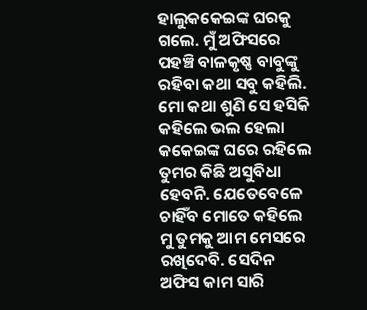ହାଲୁକକେଇଙ୍କ ଘରକୁ ଗଲେ. ମୁଁ ଅଫିସରେ ପହଞ୍ଚି ବାଳକୃଷ୍ଣ ବାବୁଙ୍କୁ ରହିବା କଥା ସବୁ କହିଲି. ମୋ କଥା ଶୁଣି ସେ ହସିକି କହିଲେ ଭଲ ହେଲା କକେଇଙ୍କ ଘରେ ରହିଲେ ତୁମର କିଛି ଅସୁବିଧା ହେବନି. ଯେତେବେଳେ ଚାହିଁବ ମୋତେ କହିଲେ ମୁ ତୁମକୁ ଆମ ମେସରେ ରଖିଦେବି. ସେଦିନ ଅଫିସ କାମ ସାରି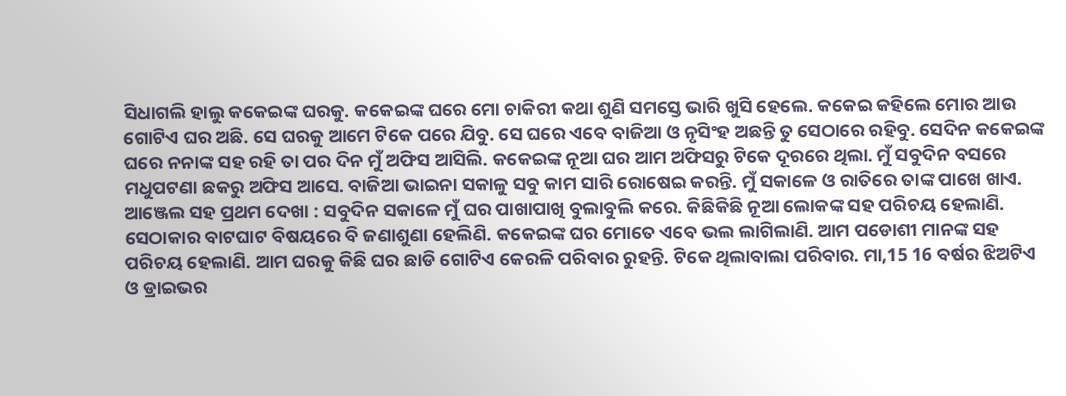ସିଧାଗଲି ହାଲୁ କକେଇଙ୍କ ଘରକୁ. କକେଇଙ୍କ ଘରେ ମୋ ଚାକିରୀ କଥା ଶୁଣି ସମସ୍ତେ ଭାରି ଖୁସି ହେଲେ. କକେଇ କହିଲେ ମୋର ଆଉ ଗୋଟିଏ ଘର ଅଛି. ସେ ଘରକୁ ଆମେ ଟିକେ ପରେ ଯିବୁ. ସେ ଘରେ ଏବେ ବାଜିଆ ଓ ନୃସିଂହ ଅଛନ୍ତି ତୁ ସେଠାରେ ରହିବୁ. ସେଦିନ କକେଇଙ୍କ ଘରେ ନନାଙ୍କ ସହ ରହି ତା ପର ଦିନ ମୁଁ ଅଫିସ ଆସିଲି. କକେଇଙ୍କ ନୂଆ ଘର ଆମ ଅଫିସରୁ ଟିକେ ଦୂରରେ ଥିଲା. ମୁଁ ସବୁଦିନ ବସରେ ମଧୁପଟଣା ଛକରୁ ଅଫିସ ଆସେ. ବାଜିଆ ଭାଇନା ସକାଳୁ ସବୁ କାମ ସାରି ରୋଷେଇ କରନ୍ତି. ମୁଁ ସକାଳେ ଓ ରାତିରେ ତାଙ୍କ ପାଖେ ଖାଏ.
ଆଞ୍ଜେଲ ସହ ପ୍ରଥମ ଦେଖା : ସବୁଦିନ ସକାଳେ ମୁଁ ଘର ପାଖାପାଖି ବୁଲାବୁଲି କରେ. କିଛିକିଛି ନୂଆ ଲୋକଙ୍କ ସହ ପରିଚୟ ହେଲାଣି. ସେଠାକାର ବାଟଘାଟ ବିଷୟରେ ବି ଜଣାଶୁଣା ହେଲିଣି. କକେଇଙ୍କ ଘର ମୋତେ ଏବେ ଭଲ ଲାଗିଲାଣି. ଆମ ପଡୋଶୀ ମାନଙ୍କ ସହ ପରିଚୟ ହେଲାଣି. ଆମ ଘରକୁ କିଛି ଘର ଛାଡି ଗୋଟିଏ କେରଳି ପରିବାର ରୁହନ୍ତି. ଟିକେ ଥିଲାବାଲା ପରିବାର. ମା,15 16 ବର୍ଷର ଝିଅଟିଏ ଓ ଡ୍ରାଇଭର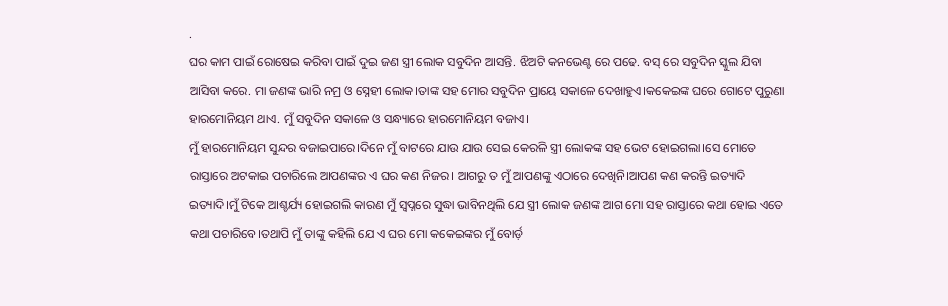.
ଘର କାମ ପାଇଁ ରୋଷେଇ କରିବା ପାଇଁ ଦୁଇ ଜଣ ସ୍ତ୍ରୀ ଲୋକ ସବୁଦିନ ଆସନ୍ତି. ଝିଅଟି କନଭେଣ୍ଟ ରେ ପଢେ. ବସ୍ ରେ ସବୁଦିନ ସ୍କୁଲ ଯିବା ଆସିବା କରେ. ମା ଜଣଙ୍କ ଭାରି ନମ୍ର ଓ ସ୍ନେହୀ ଲୋକ।ତାଙ୍କ ସହ ମୋର ସବୁଦିନ ପ୍ରାୟେ ସକାଳେ ଦେଖାହୁଏ।କକେଇଙ୍କ ଘରେ ଗୋଟେ ପୁରୁଣା ହାରମୋନିୟମ ଥାଏ. ମୁଁ ସବୁଦିନ ସକାଳେ ଓ ସନ୍ଧ୍ୟାରେ ହାରମୋନିୟମ ବଜାଏ।
ମୁଁ ହାରମୋନିୟମ ସୁନ୍ଦର ବଜାଇପାରେ।ଦିନେ ମୁଁ ବାଟରେ ଯାଉ ଯାଉ ସେଇ କେରଳି ସ୍ତ୍ରୀ ଲୋକଙ୍କ ସହ ଭେଟ ହୋଇଗଲା।ସେ ମୋତେ ରାସ୍ତାରେ ଅଟକାଇ ପଚାରିଲେ ଆପଣଙ୍କର ଏ ଘର କଣ ନିଜର। ଆଗରୁ ତ ମୁଁ ଆପଣଙ୍କୁ ଏଠାରେ ଦେଖିନି।ଆପଣ କଣ କରନ୍ତି ଇତ୍ୟାଦି ଇତ୍ୟାଦି।ମୁଁ ଟିକେ ଆଶ୍ଚର୍ଯ୍ୟ ହୋଇଗଲି କାରଣ ମୁଁ ସ୍ୱପ୍ନରେ ସୁଦ୍ଧା ଭାବିନଥିଲି ଯେ ସ୍ତ୍ରୀ ଲୋକ ଜଣଙ୍କ ଆଗ ମୋ ସହ ରାସ୍ତାରେ କଥା ହୋଇ ଏତେ କଥା ପଚାରିବେ।ତଥାପି ମୁଁ ତାଙ୍କୁ କହିଲି ଯେ ଏ ଘର ମୋ କକେଇଙ୍କର ମୁଁ ବୋର୍ଡ଼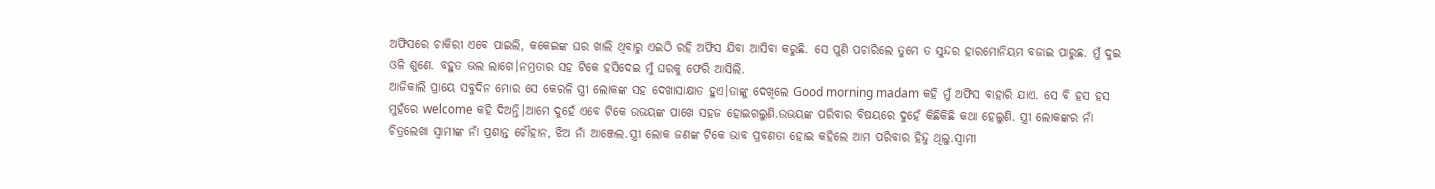ଅଫିସରେ ଚାକିରୀ ଏବେ ପାଇଲି, କକେଇଙ୍କ ଘର ଖାଲି ଥିବାରୁ ଏଇଠି ରହି ଅଫିସ ଯିବା ଆସିବା କରୁଛି. ସେ ପୁଣି ପଚାରିଲେ ତୁମେ ତ ସୁନ୍ଦର ହାରମୋନିୟମ ବଜାଇ ପାରୁଛ. ମୁଁ ଦୁଇ ଓଳି ଶୁଣେ. ବହୁତ ଭଲ ଲାଗେ।ନମ୍ରତାର ସହ ଟିକେ ହସିଦେଇ ମୁଁ ଘରକୁ ଫେରି ଆସିଲି.
ଆଜିକାଲି ପ୍ରାୟେ ସବୁଦିନ ମୋର ସେ କେରଳି ସ୍ତ୍ରୀ ଲୋକଙ୍କ ସହ ଦେଖାସାକ୍ଷାତ ହୁଏ।ତାଙ୍କୁ ଦେଖିଲେ Good morning madam କହି ମୁଁ ଅଫିସ ବାହାରି ଯାଏ. ସେ ବି ହସ ହସ ମୁହଁରେ welcome କହି ଦିଅନ୍ତି।ଆମେ ଦୁହେଁ ଏବେ ଟିକେ ଉଭୟଙ୍କ ପାଖେ ସହଜ ହୋଇଗଲୁଣି.ଉଭୟଙ୍କ ପରିବାର ବିଷୟରେ ଦୁହେଁ କିଛିକିଛି କଥା ହେଲୁଣି. ସ୍ତ୍ରୀ ଲୋକଙ୍କର ନାଁ ଚିତ୍ରଲେଖା ସ୍ୱାମୀଙ୍କ ନାଁ ପ୍ରଶାନ୍ତ ଚୌହାନ, ଝିଅ ନାଁ ଆଞ୍ଜେଲ.ସ୍ତ୍ରୀ ଲୋକ ଜଣଙ୍କ ଟିକେ ଭାବ ପ୍ରବଣତା ହୋଇ କହିଲେ ଆମ ପରିବାର ହିନ୍ଦୁ ଥିଲୁ.ସ୍ୱାମୀ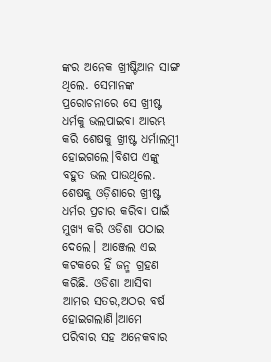ଙ୍କର ଅନେକ ଖ୍ରୀଷ୍ଟିଆନ ସାଙ୍ଗ ଥିଲେ. ସେମାନଙ୍କ ପ୍ରରୋଚନାରେ ସେ ଖ୍ରୀଷ୍ଟ ଧର୍ମକୁ ଭଲପାଇବା ଆରମ୍ଭ କରି ଶେଷକୁ ଖ୍ରୀଷ୍ଟ ଧର୍ମାଲମ୍ବୀ ହୋଇଗଲେ।ବିଶପ ଏଙ୍କୁ ବହୁତ ଭଲ ପାଉଥିଲେ. ଶେଷକୁ ଓଡ଼ିଶାରେ ଖ୍ରୀଷ୍ଟ ଧର୍ମର ପ୍ରଚାର କରିବା ପାଇଁ ମୁଖ୍ୟ କରି ଓଡିଶା ପଠାଇ ଦେଲେ। ଆଞ୍ଜେଲ ଏଇ କଟକରେ ହିଁ ଜନ୍ମ ଗ୍ରହଣ କରିଛି. ଓଡିଶା ଆସିବା ଆମର ସତର,ଅଠର ବର୍ଷ ହୋଇଗଲାଣି।ଆମେ ପରିବାର ସହ ଅନେକବାର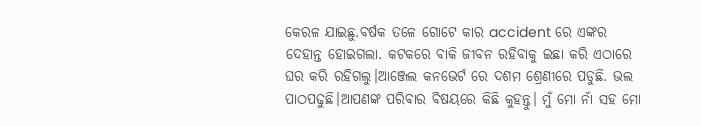କେରଳ ଯାଇଛୁ.ବର୍ଷକ ତଳେ ଗୋଟେ କାର accident ରେ ଏଙ୍କର ଦେହାନ୍ତ ହୋଇଗଲା. କଟକରେ ବାକି ଜୀବନ ରହିବାକୁ ଇଛା କରି ଏଠାରେ ଘର କରି ରହିଗଲୁ।ଆଞ୍ଜେଲ କନଭେର୍ଟ ରେ ଦଶମ ଶ୍ରେଣୀରେ ପଡୁଛି. ଭଲ ପାଠପଢୁଛି।ଆପଣଙ୍କ ପରିବାର ବିଷୟରେ କିଛି କୁହନ୍ତୁ। ମୁଁ ମୋ ନାଁ ସହ ମୋ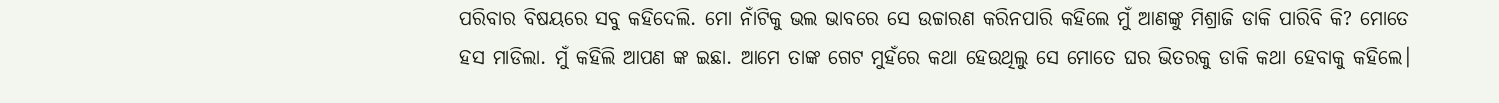ପରିବାର ବିଷୟରେ ସବୁ କହିଦେଲି. ମୋ ନାଁଟିକୁ ଭଲ ଭାବରେ ସେ ଉଚ୍ଚାରଣ କରିନପାରି କହିଲେ ମୁଁ ଆଣଙ୍କୁ ମିଶ୍ରାଜି ଡାକି ପାରିବି କି? ମୋତେ ହସ ମାଡିଲା. ମୁଁ କହିଲି ଆପଣ ଙ୍କ ଇଛା. ଆମେ ତାଙ୍କ ଗେଟ ମୁହଁରେ କଥା ହେଉଥିଲୁ ସେ ମୋତେ ଘର ଭିତରକୁ ଡାକି କଥା ହେବାକୁ କହିଲେ।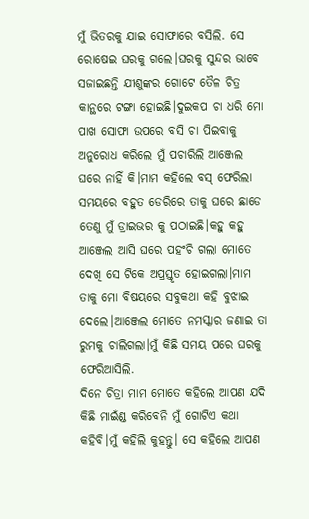ମୁଁ ଭିତରକୁ ଯାଇ ସୋଫାରେ ବସିଲି. ସେ ରୋଷେଇ ଘରକୁ ଗଲେ।ଘରକୁ ସୁନ୍ଦର ଭାବେ ସଜାଇଛନ୍ତି ଯୀଶୁଙ୍କର ଗୋଟେ ତୈଳ ଚିତ୍ର କାନ୍ଥରେ ଟଙ୍ଗା ହୋଇଛି।ଦୁଇକପ ଚା ଧରି ମୋ ପାଖ ସୋଫା ଉପରେ ବସି ଚା ପିଇବାକୁ ଅନୁରୋଧ କରିଲେ ମୁଁ ପଚାରିଲି ଆଞ୍ଜେଲ ଘରେ ନାହିଁ କି।ମାମ କହିଲେ ବସ୍ ଫେରିଲା ସମୟରେ ବହୁତ ଡେରିରେ ତାକୁ ଘରେ ଛାଡେ ତେଣୁ ମୁଁ ଡ୍ରାଇଭର କୁ ପଠାଇଛି।କହୁ କହୁ ଆଞ୍ଜେଲ ଆସି ଘରେ ପହଂଚି ଗଲା ମୋତେ ଦେଖି ସେ ଟିକେ ଅପ୍ରସ୍ତୃତ ହୋଇଗଲା।ମାମ ତାକୁ ମୋ ବିଷୟରେ ସବୁକଥା କହି ବୁଝାଇ ଦେଲେ।ଆଞ୍ଜେଲ ମୋତେ ନମସ୍କାର ଜଣାଇ ତା ରୁମକୁ ଚାଲିଗଲା।ମୁଁ କିଛି ସମୟ ପରେ ଘରକୁ ଫେରିଆସିଲି.
ଦିନେ ଚିତ୍ରା ମାମ ମୋତେ କହିଲେ ଆପଣ ଯଦି କିଛି ମାଇଁଣ୍ଡ କରିବେନି ମୁଁ ଗୋଟିଏ କଥା କହିବି।ମୁଁ କହିଲି କୁହନ୍ତୁ। ସେ କହିଲେ ଆପଣ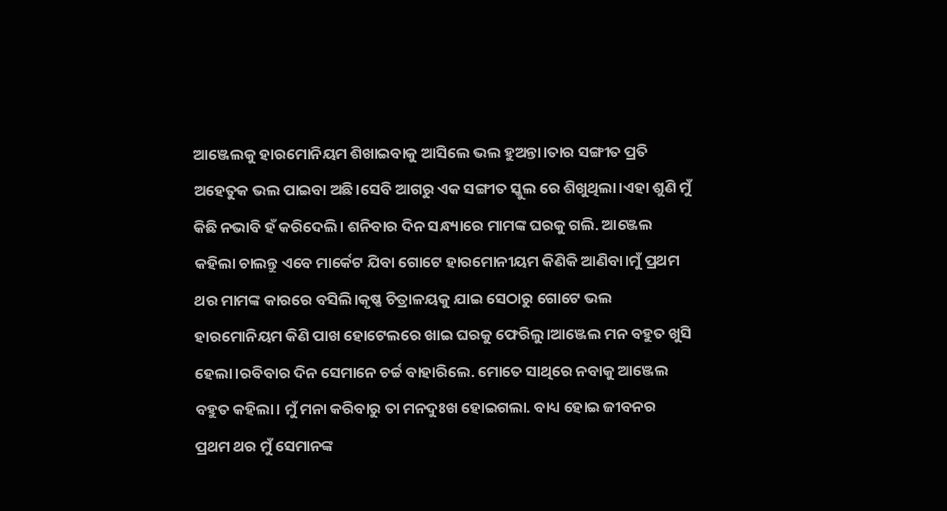ଆଞ୍ଜେଲକୁ ହାରମୋନିୟମ ଶିଖାଇବାକୁ ଆସିଲେ ଭଲ ହୁଅନ୍ତା।ତାର ସଙ୍ଗୀତ ପ୍ରତି ଅହେତୁକ ଭଲ ପାଇବା ଅଛି।ସେବି ଆଗରୁ ଏକ ସଙ୍ଗୀତ ସ୍କୁଲ ରେ ଶିଖୁଥିଲା।ଏହା ଶୁଣି ମୁଁ କିଛି ନଭାବି ହଁ କରିଦେଲି। ଶନିବାର ଦିନ ସନ୍ଧ୍ୟାରେ ମାମଙ୍କ ଘରକୁ ଗଲି. ଆଞ୍ଜେଲ କହିଲା ଚାଲନ୍ତୁ ଏବେ ମାର୍କେଟ ଯିବା ଗୋଟେ ହାରମୋନୀୟମ କିଣିକି ଆଣିବା।ମୁଁ ପ୍ରଥମ ଥର ମାମଙ୍କ କାରରେ ବସିଲି।କୃଷ୍ଣ ଚିତ୍ରାଳୟକୁ ଯାଇ ସେଠାରୁ ଗୋଟେ ଭଲ ହାରମୋନିୟମ କିଣି ପାଖ ହୋଟେଲରେ ଖାଇ ଘରକୁ ଫେରିଲୁ।ଆଞ୍ଜେଲ ମନ ବହୁତ ଖୁସି ହେଲା।ରବିବାର ଦିନ ସେମାନେ ଚର୍ଚ୍ଚ ବାହାରିଲେ. ମୋତେ ସାଥିରେ ନବାକୁ ଆଞ୍ଜେଲ ବହୁତ କହିଲା। ମୁଁ ମନା କରିବାରୁ ତା ମନଦୁଃଖ ହୋଇଗଲା. ବାଧ୍ୟ ହୋଇ ଜୀବନର ପ୍ରଥମ ଥର ମୁଁ ସେମାନଙ୍କ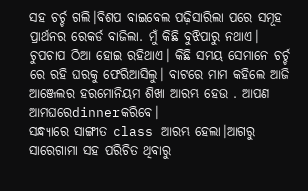ସହ ଚର୍ଚ୍ଚ ଗଲି।ବିଶପ ବାଇବେଲ ପଢ଼ିସାରିଲା ପରେ ସମୂହ ପ୍ରାର୍ଥନର ରେକର୍ଡ ବାଜିଲା. ମୁଁ କିଛି ବୁଝିପାରୁ ନଥାଏ।
ଚୁପଚାପ ଠିଆ ହୋଇ ରହିଥାଏ। କିଛି ସମୟ ସେମାନେ ଚର୍ଚ୍ଚ ରେ ରହି ଘରକୁ ଫେରିଆସିଲୁ। ବାଟରେ ମାମ କହିଲେ ଆଜି ଆଞ୍ଜେଲର ହରମୋନିୟମ ଶିଖା ଆରମ୍ଭ ହେଉ . ଆପଣ ଆମଘରେdinnerକରିବେ।
ସନ୍ଧ୍ୟାରେ ସାଙ୍ଗୀତ class ଆରମ୍ଭ ହେଲା।ଆଗରୁ ସାରେଗାମା ସହ ପରିଚିତ ଥିବାରୁ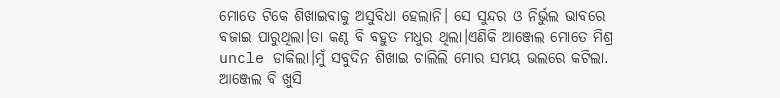ମୋତେ ଟିକେ ଶିଖାଇବାକୁ ଅସୁବିଧା ହେଲାନି। ସେ ସୁନ୍ଦର ଓ ନିର୍ଭୁଲ ଭାବରେ ବଜାଇ ପାରୁଥିଲା।ତା କଣ୍ଠ ବି ବହୁତ ମଧୁର ଥିଲା।ଏଣିକି ଆଞ୍ଜେଲ ମୋତେ ମିଶ୍ର uncle ଡାକିଲା।ମୁଁ ସବୁଦିନ ଶିଖାଇ ଚାଲିଲି ମୋର ସମୟ ଭଲରେ କଟିଲା. ଆଞ୍ଜେଲ ବି ଖୁସି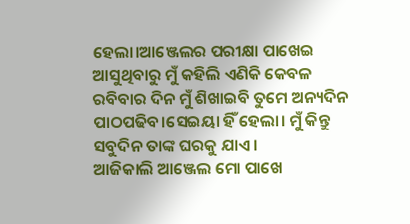ହେଲା।ଆଞ୍ଜେଲର ପରୀକ୍ଷା ପାଖେଇ ଆସୁଥିବାରୁ ମୁଁ କହିଲି ଏଣିକି କେବଳ ରବିବାର ଦିନ ମୁଁ ଶିଖାଇବି ତୁମେ ଅନ୍ୟଦିନ ପାଠପଢିବ।ସେଇୟା ହିଁ ହେଲା। ମୁଁ କିନ୍ତୁ ସବୁଦିନ ତାଙ୍କ ଘରକୁ ଯାଏ।
ଆଜିକାଲି ଆଞ୍ଜେଲ ମୋ ପାଖେ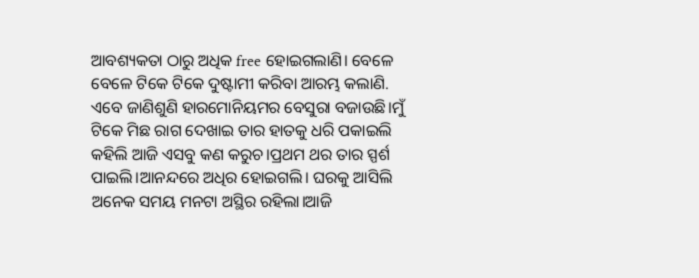ଆବଶ୍ୟକତା ଠାରୁ ଅଧିକ free ହୋଇଗଲାଣି। ବେଳେ ବେଳେ ଟିକେ ଟିକେ ଦୁଷ୍ଟାମୀ କରିବା ଆରମ୍ଭ କଲାଣି. ଏବେ ଜାଣିଶୁଣି ହାରମୋନିୟମର ବେସୁରା ବଜାଉଛି।ମୁଁ ଟିକେ ମିଛ ରାଗ ଦେଖାଇ ତାର ହାତକୁ ଧରି ପକାଇଲି କହିଲି ଆଜି ଏସବୁ କଣ କରୁଚ।ପ୍ରଥମ ଥର ତାର ସ୍ପର୍ଶ ପାଇଲି।ଆନନ୍ଦରେ ଅଧିର ହୋଇଗଲି। ଘରକୁ ଆସିଲି ଅନେକ ସମୟ ମନଟା ଅସ୍ଥିର ରହିଲା।ଆଜି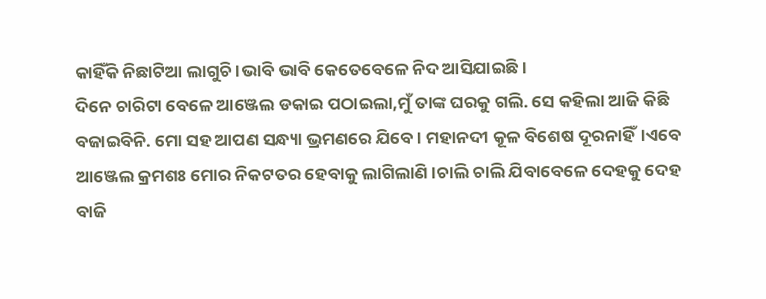କାହିଁକି ନିଛାଟିଆ ଲାଗୁଚି।ଭାବି ଭାବି କେତେବେଳେ ନିଦ ଆସିଯାଇଛି।
ଦିନେ ଚାରିଟା ବେଳେ ଆଞ୍ଜେଲ ଡକାଇ ପଠାଇଲା,ମୁଁ ତାଙ୍କ ଘରକୁ ଗଲି. ସେ କହିଲା ଆଜି କିଛି ବଜାଇବିନି. ମୋ ସହ ଆପଣ ସନ୍ଧ୍ୟା ଭ୍ରମଣରେ ଯିବେ। ମହାନଦୀ କୂଳ ବିଶେଷ ଦୂରନାହିଁ।ଏବେ ଆଞ୍ଜେଲ କ୍ରମଶଃ ମୋର ନିକଟତର ହେବାକୁ ଲାଗିଲାଣି।ଚାଲି ଚାଲି ଯିବାବେଳେ ଦେହକୁ ଦେହ ବାଜି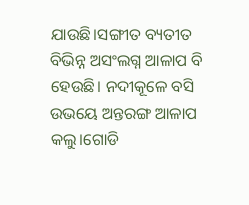ଯାଉଛି।ସଙ୍ଗୀତ ବ୍ୟତୀତ ବିଭିନ୍ନ ଅସଂଲଗ୍ନ ଆଳାପ ବି ହେଉଛି। ନଦୀକୂଳେ ବସି ଉଭୟେ ଅନ୍ତରଙ୍ଗ ଆଳାପ କଲୁ।ଗୋଡି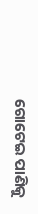ଗୋଟେଇ ପାଣିକୁ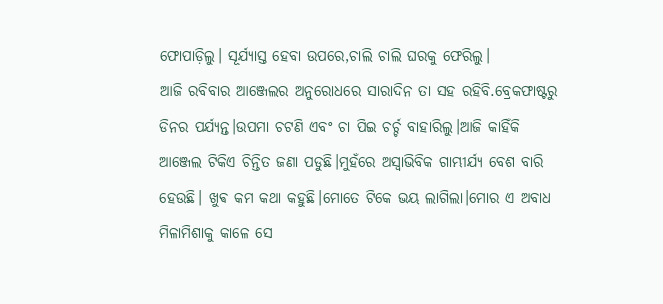ଫୋପାଡ଼ିଲୁ। ସୂର୍ଯ୍ୟାସ୍ତ ହେବା ଉପରେ,ଚାଲି ଚାଲି ଘରକୁ ଫେରିଲୁ।
ଆଜି ରବିବାର ଆଞ୍ଜେଲର ଅନୁରୋଧରେ ସାରାଦିନ ତା ସହ ରହିବି.ବ୍ରେକଫାଷ୍ଟରୁ ଡିନର ପର୍ଯ୍ୟନ୍ତ।ଉପମା ଚଟଣି ଏବଂ ଚା ପିଇ ଚର୍ଚ୍ଚ ବାହାରିଲୁ।ଆଜି କାହିଁକି ଆଞ୍ଜେଲ ଟିକିଏ ଚିନ୍ତିତ ଜଣା ପଡୁଛି।ମୁହଁରେ ଅସ୍ୱାଭିବିକ ଗାମ୍ଭୀର୍ଯ୍ୟ ବେଶ ବାରି ହେଉଛି। ଖୁଵ କମ କଥା କହୁଛି।ମୋତେ ଟିକେ ଭୟ ଲାଗିଲା।ମୋର ଏ ଅବାଧ ମିଳାମିଶାକୁ କାଳେ ସେ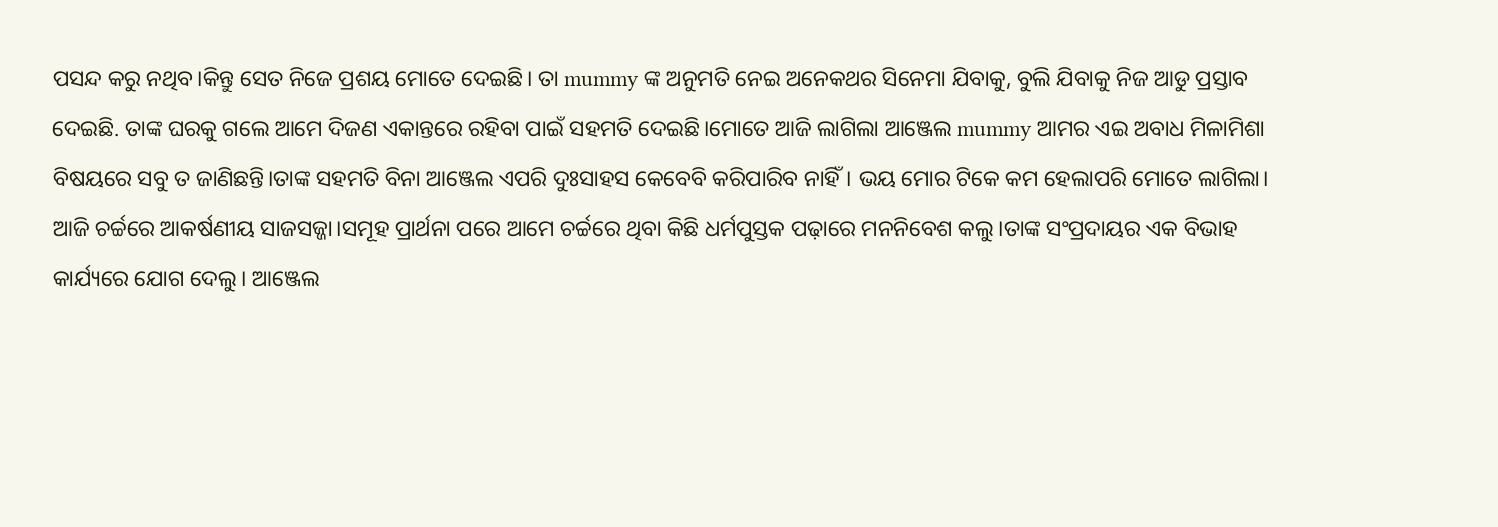ପସନ୍ଦ କରୁ ନଥିବ।କିନ୍ତୁ ସେତ ନିଜେ ପ୍ରଶୟ ମୋତେ ଦେଇଛି। ତା mummy ଙ୍କ ଅନୁମତି ନେଇ ଅନେକଥର ସିନେମା ଯିବାକୁ, ବୁଲି ଯିବାକୁ ନିଜ ଆଡୁ ପ୍ରସ୍ତାବ ଦେଇଛି. ତାଙ୍କ ଘରକୁ ଗଲେ ଆମେ ଦିଜଣ ଏକାନ୍ତରେ ରହିବା ପାଇଁ ସହମତି ଦେଇଛି।ମୋତେ ଆଜି ଲାଗିଲା ଆଞ୍ଜେଲ mummy ଆମର ଏଇ ଅବାଧ ମିଳାମିଶା ବିଷୟରେ ସବୁ ତ ଜାଣିଛନ୍ତି।ତାଙ୍କ ସହମତି ବିନା ଆଞ୍ଜେଲ ଏପରି ଦୁଃସାହସ କେବେବି କରିପାରିବ ନାହିଁ। ଭୟ ମୋର ଟିକେ କମ ହେଲାପରି ମୋତେ ଲାଗିଲା।
ଆଜି ଚର୍ଚ୍ଚରେ ଆକର୍ଷଣୀୟ ସାଜସଜ୍ଜା।ସମୂହ ପ୍ରାର୍ଥନା ପରେ ଆମେ ଚର୍ଚ୍ଚରେ ଥିବା କିଛି ଧର୍ମପୁସ୍ତକ ପଢ଼ାରେ ମନନିବେଶ କଲୁ।ତାଙ୍କ ସଂପ୍ରଦାୟର ଏକ ବିଭାହ କାର୍ଯ୍ୟରେ ଯୋଗ ଦେଲୁ। ଆଞ୍ଜେଲ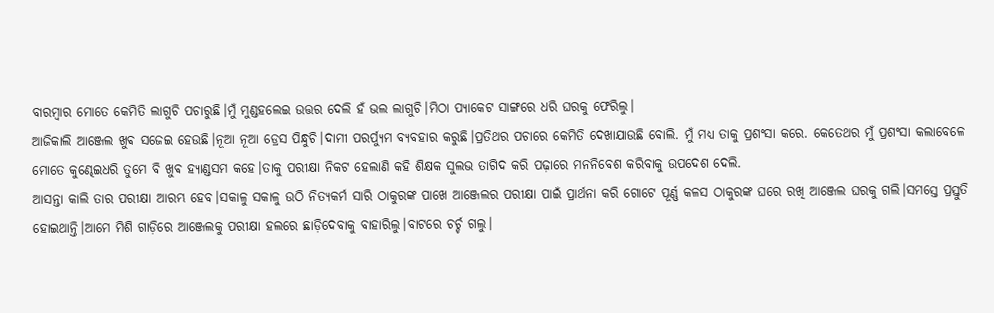ବାରମ୍ବାର ମୋତେ କେମିତି ଲାଗୁଚି ପଚାରୁଛି।ମୁଁ ମୁଣ୍ଡହଲେଇ ଉତ୍ତର ଦେଲି ହଁ ଭଲ ଲାଗୁଚି।ମିଠା ପ୍ୟାକେଟ ସାଙ୍ଗରେ ଧରି ଘରକୁ ଫେରିଲୁ।
ଆଜିକାଲି ଆଞ୍ଜେଲ ଖୁଵ ସଜେଇ ହେଉଛି।ନୂଆ ନୂଆ ଡ୍ରେସ ପିନ୍ଧୁଚି।ଦାମୀ ପରର୍ପ୍ୟୁମ ବ୍ୟବହାର କରୁଛି।ପ୍ରତିଥର ପଚାରେ କେମିତି ଦେଖାଯାଉଛି ବୋଲି. ମୁଁ ମଧ୍ୟ ତାକୁ ପ୍ରଶଂସା କରେ. କେତେଥର ମୁଁ ପ୍ରଶଂସା କଲାବେଳେ ମୋତେ କୁଣ୍ଢେଇଧରି ତୁମେ ବି ଖୁଵ ହ୍ୟାଣ୍ଡସମ କହେ।ତାକୁ ପରୀକ୍ଷା ନିକଟ ହେଲାଣି କହି ଶିକ୍ଷକ ସୁଲଭ ତାଗିଦ କରି ପଢ଼ାରେ ମନନିବେଶ କରିବାକୁ ଉପଦେଶ ଦେଲି.
ଆସନ୍ତା କାଲି ତାର ପରୀକ୍ଷା ଆରମ୍ଭ ହେବ।ସକାଳୁ ସକାଳୁ ଉଠି ନିତ୍ୟକର୍ମ ସାରି ଠାକୁରଙ୍କ ପାଖେ ଆଞ୍ଜେଲର ପରୀକ୍ଷା ପାଇଁ ପ୍ରାର୍ଥନା କରି ଗୋଟେ ପୂର୍ଣ୍ଣ କଳସ ଠାକୁରଙ୍କ ଘରେ ରଖି ଆଞ୍ଜେଲ ଘରକୁ ଗଲି।ସମସ୍ତେ ପ୍ରସ୍ତୁତି ହୋଇଥାନ୍ତି।ଆମେ ମିଶି ଗାଡ଼ିରେ ଆଞ୍ଜେଲକୁ ପରୀକ୍ଷା ହଲରେ ଛାଡ଼ିଦେବାକୁ ବାହାରିଲୁ।ବାଟରେ ଚର୍ଚ୍ଚ ଗଲୁ।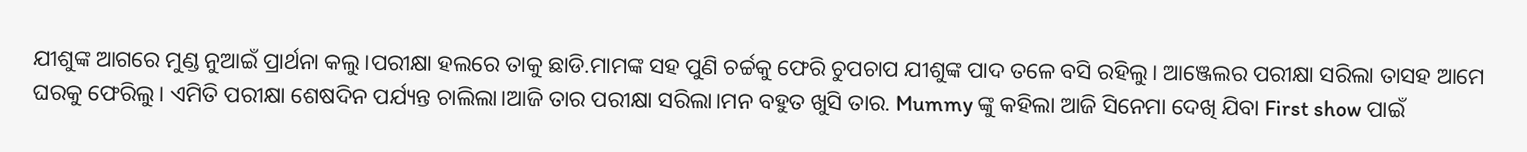ଯୀଶୁଙ୍କ ଆଗରେ ମୁଣ୍ଡ ନୁଆଇଁ ପ୍ରାର୍ଥନା କଲୁ।ପରୀକ୍ଷା ହଲରେ ତାକୁ ଛାଡି.ମାମଙ୍କ ସହ ପୁଣି ଚର୍ଚ୍ଚକୁ ଫେରି ଚୁପଚାପ ଯୀଶୁଙ୍କ ପାଦ ତଳେ ବସି ରହିଲୁ। ଆଞ୍ଜେଲର ପରୀକ୍ଷା ସରିଲା ତାସହ ଆମେ ଘରକୁ ଫେରିଲୁ। ଏମିତି ପରୀକ୍ଷା ଶେଷଦିନ ପର୍ଯ୍ୟନ୍ତ ଚାଲିଲା।ଆଜି ତାର ପରୀକ୍ଷା ସରିଲା।ମନ ବହୁତ ଖୁସି ତାର. Mummy ଙ୍କୁ କହିଲା ଆଜି ସିନେମା ଦେଖି ଯିବା First show ପାଇଁ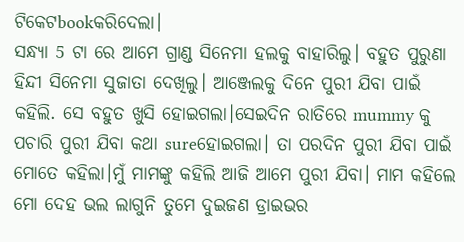ଟିକେଟbookକରିଦେଲା।
ସନ୍ଧ୍ୟା 5 ଟା ରେ ଆମେ ଗ୍ରାଣ୍ଡ ସିନେମା ହଲକୁ ବାହାରିଲୁ। ବହୁତ ପୁରୁଣା ହିନ୍ଦୀ ସିନେମା ସୁଜାତା ଦେଖିଲୁ। ଆଞ୍ଜେଲକୁ ଦିନେ ପୁରୀ ଯିବା ପାଇଁ କହିଲି. ସେ ବହୁତ ଖୁସି ହୋଇଗଲା।ସେଇଦିନ ରାତିରେ mummy କୁ ପଚାରି ପୁରୀ ଯିବା କଥା sureହୋଇଗଲା। ତା ପରଦିନ ପୁରୀ ଯିବା ପାଇଁ ମୋତେ କହିଲା।ମୁଁ ମାମଙ୍କୁ କହିଲି ଆଜି ଆମେ ପୁରୀ ଯିବା। ମାମ କହିଲେ ମୋ ଦେହ ଭଲ ଲାଗୁନି ତୁମେ ଦୁଇଜଣ ଡ୍ରାଇଭର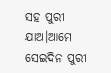ସହ ପୁରୀ ଯାଅ।ଆମେ ସେଇଦିନ ପୁରୀ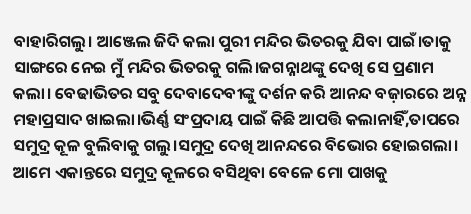ବାହାରିଗଲୁ। ଆଞ୍ଜେଲ ଜିଦି କଲା ପୁରୀ ମନ୍ଦିର ଭିତରକୁ ଯିବା ପାଇଁ।ତାକୁ ସାଙ୍ଗରେ ନେଇ ମୁଁ ମନ୍ଦିର ଭିତରକୁ ଗଲି।ଜଗନ୍ନାଥଙ୍କୁ ଦେଖି ସେ ପ୍ରଣାମ କଲା। ବେଢାଭିତର ସବୁ ଦେବାଦେବୀଙ୍କୁ ଦର୍ଶନ କରି ଆନନ୍ଦ ବଜ଼ାରରେ ଅନ୍ନ ମହାପ୍ରସାଦ ଖାଇଲା।ଭିର୍ଣ୍ଣ ସଂପ୍ରଦାୟ ପାଇଁ କିଛି ଆପତ୍ତି କଲାନାହିଁ,ତାପରେ ସମୁଦ୍ର କୂଳ ବୁଲିବାକୁ ଗଲୁ।ସମୁଦ୍ର ଦେଖି ଆନନ୍ଦରେ ବିଭୋର ହୋଇଗଲା। ଆମେ ଏକାନ୍ତରେ ସମୁଦ୍ର କୂଳରେ ବସିଥିବା ବେଳେ ମୋ ପାଖକୁ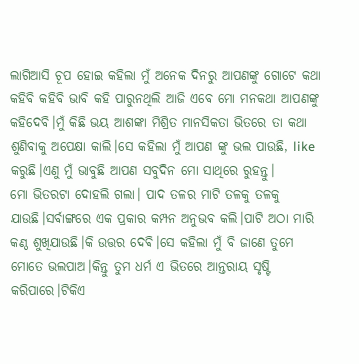ଲାଗିଆସି ଚୂପ ହୋଇ କହିଲା ମୁଁ ଅନେକ ଦିନରୁ ଆପଣଙ୍କୁ ଗୋଟେ କଥା କହିବି କହିବି ଭାବି କହି ପାରୁନଥିଲି ଆଜି ଏବେ ମୋ ମନକଥା ଆପଣଙ୍କୁ କହିଦେବି।ମୁଁ କିଛି ଭୟ ଆଶଙ୍କା ମିଶ୍ରିତ ମାନସିକତା ଭିତରେ ତା କଥା ଶୁଣିବାକୁ ଅପେକ୍ଷା କାଲି।ସେ କହିଲା ମୁଁ ଆପଣ ଙ୍କୁ ଭଲ ପାଉଛି, like କରୁଛି।ଏଣୁ ମୁଁ ଭାବୁଛି ଆପଣ ସବୁଦିନ ମୋ ସାଥିରେ ରୁହନ୍ତୁ।
ମୋ ଭିତରଟା ଦୋହଲି ଗଲା। ପାଦ ତଳର ମାଟି ତଳକୁ ତଳକୁ ଯାଉଛି।ସର୍ବାଙ୍ଗରେ ଏକ ପ୍ରକାର କମ୍ପନ ଅନୁଭବ କଲି।ପାଟି ଅଠା ମାରି କଣ୍ଠ ଶୁଖିଯାଉଛି।କି ଉତ୍ତର ଦେଵି।ସେ କହିଲା ମୁଁ ବି ଜାଣେ ତୁମେ ମୋତେ ଭଲପାଅ।କିନ୍ତୁ ତୁମ ଧର୍ମ ଏ ଭିତରେ ଆନ୍ତରାୟ ସୃଷ୍ଟି କରିପାରେ।ଟିକିଏ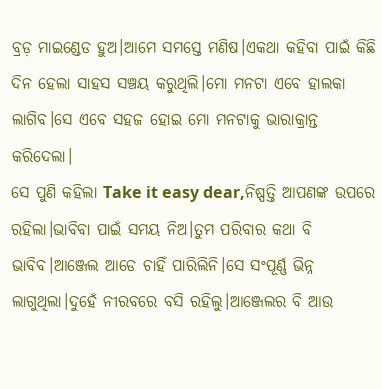ବ୍ରଡ଼ ମାଇଣ୍ଡେଡ ହୁଅ।ଆମେ ସମସ୍ତେ ମଣିଷ।ଏକଥା କହିବା ପାଇଁ କିଛି ଦିନ ହେଲା ସାହସ ସଞ୍ଚୟ କରୁଥିଲି।ମୋ ମନଟା ଏବେ ହାଲକା ଲାଗିବ।ସେ ଏବେ ସହଜ ହୋଇ ମୋ ମନଟାକୁ ଭାରାକ୍ରାନ୍ତ କରିଦେଲା।
ସେ ପୁଣି କହିଲା Take it easy dear,ନିଷ୍ପତ୍ତି ଆପଣଙ୍କ ଉପରେ ରହିଲା।ଭାବିବା ପାଇଁ ସମୟ ନିଅ।ତୁମ ପରିବାର କଥା ବି ଭାବିବ।ଆଞ୍ଜେଲ ଆଡେ ଚାହିଁ ପାରିଲିନି।ସେ ସଂପୂର୍ଣ୍ଣ ଭିନ୍ନ ଲାଗୁଥିଲା।ଦୁହେଁ ନୀରବରେ ବସି ରହିଲୁ।ଆଞ୍ଜେଲର ବି ଆଉ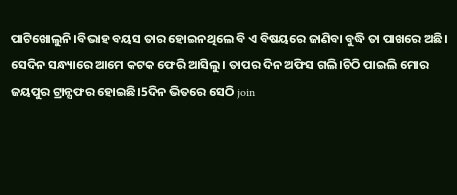ପାଟିଖୋଲୁନି।ବିଭାହ ବୟସ ତାର ହୋଇନଥିଲେ ବି ଏ ବିଷୟରେ ଜାଣିବା ବୁଦ୍ଧି ତା ପାଖରେ ଅଛି।
ସେଦିନ ସନ୍ଧ୍ୟାରେ ଆମେ କଟକ ଫେରି ଆସିଲୁ। ତାପର ଦିନ ଅଫିସ ଗଲି।ଚିଠି ପାଇଲି ମୋର ଜୟପୁର ଟ୍ରାନ୍ସଫର ହୋଇଛି।5ଦିନ ଭିତରେ ସେଠି join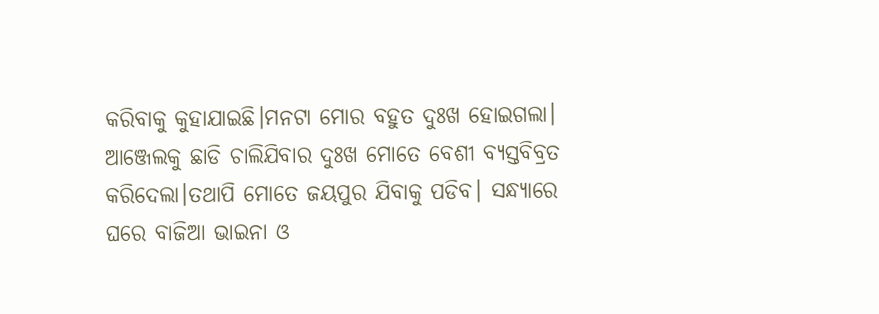କରିବାକୁ କୁହାଯାଇଛି।ମନଟା ମୋର ବହୁତ ଦୁଃଖ ହୋଇଗଲା। ଆଞ୍ଜେଲକୁ ଛାଡି ଚାଲିଯିବାର ଦୁଃଖ ମୋତେ ବେଶୀ ବ୍ୟସ୍ତବିବ୍ରତ କରିଦେଲା।ତଥାପି ମୋତେ ଜୟପୁର ଯିବାକୁ ପଡିବ। ସନ୍ଧ୍ୟାରେ ଘରେ ବାଜିଆ ଭାଇନା ଓ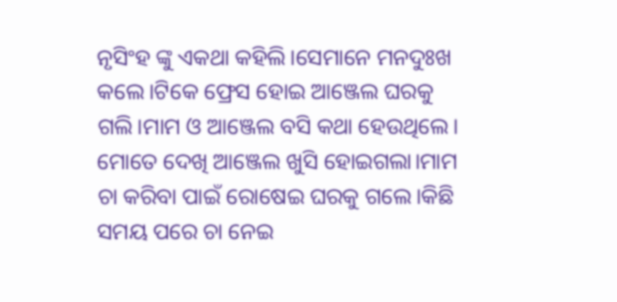ନୃସିଂହ ଙ୍କୁ ଏକଥା କହିଲି।ସେମାନେ ମନଦୁଃଖ କଲେ।ଟିକେ ଫ୍ରେସ ହୋଇ ଆଞ୍ଜେଲ ଘରକୁ ଗଲି।ମାମ ଓ ଆଞ୍ଜେଲ ବସି କଥା ହେଉଥିଲେ। ମୋତେ ଦେଖି ଆଞ୍ଜେଲ ଖୁସି ହୋଇଗଲା।ମାମ ଚା କରିବା ପାଇଁ ରୋଷେଇ ଘରକୁ ଗଲେ।କିଛି ସମୟ ପରେ ଚା ନେଇ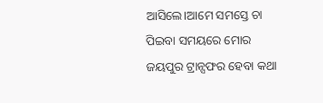ଆସିଲେ।ଆମେ ସମସ୍ତେ ଚା ପିଇବା ସମୟରେ ମୋର ଜୟପୁର ଟ୍ରାନ୍ସଫର ହେବା କଥା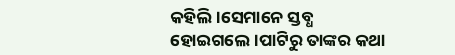କହିଲି।ସେମାନେ ସ୍ତବ୍ଧ ହୋଇଗଲେ।ପାଟିରୁ ତାଙ୍କର କଥା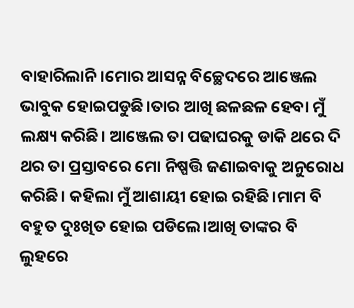ବାହାରିଲାନି।ମୋର ଆସନ୍ନ ବିଚ୍ଛେଦରେ ଆଞ୍ଜେଲ ଭାବୁକ ହୋଇପଡୁଛି।ତାର ଆଖି ଛଳଛଳ ହେବା ମୁଁ ଲକ୍ଷ୍ୟ କରିଛି। ଆଞ୍ଜେଲ ତା ପଢାଘରକୁ ଡାକି ଥରେ ଦି ଥର ତା ପ୍ରସ୍ତାବରେ ମୋ ନିଷ୍ପତ୍ତି ଜଣାଇବାକୁ ଅନୁରୋଧ କରିଛି। କହିଲା ମୁଁ ଆଶାୟୀ ହୋଇ ରହିଛି।ମାମ ବି ବହୁତ ଦୁଃଖିତ ହୋଇ ପଡିଲେ।ଆଖି ତାଙ୍କର ବି ଲୁହରେ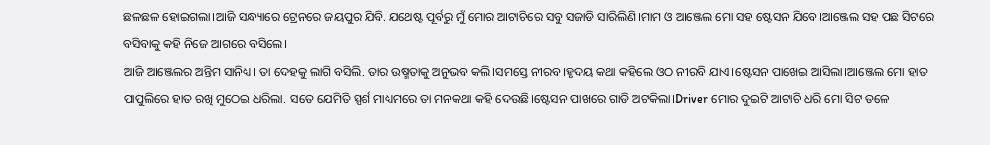ଛଳଛଳ ହୋଇଗଲା।ଆଜି ସନ୍ଧ୍ୟାରେ ଟ୍ରେନରେ ଜୟପୁର ଯିବି. ଯଥେଷ୍ଟ ପୂର୍ବରୁ ମୁଁ ମୋର ଆଟାଚିରେ ସବୁ ସଜାଡି ସାରିଲିଣି।ମାମ ଓ ଆଞ୍ଜେଲ ମୋ ସହ ଷ୍ଟେସନ ଯିବେ।ଆଞ୍ଜେଲ ସହ ପଛ ସିଟରେ ବସିବାକୁ କହି ନିଜେ ଆଗରେ ବସିଲେ।
ଆଜି ଆଞ୍ଜେଲର ଅନ୍ତିମ ସାନିଧ୍ୟ। ତା ଦେହକୁ ଲାଗି ବସିଲି. ତାର ଉଷ୍ମତାକୁ ଅନୁଭବ କଲି।ସମସ୍ତେ ନୀରବ।ହୃଦୟ କଥା କହିଲେ ଓଠ ନୀରବି ଯାଏ।ଷ୍ଟେସନ ପାଖେଇ ଆସିଲା।ଆଞ୍ଜେଲ ମୋ ହାତ ପାପୁଲିରେ ହାତ ରଖି ମୁଠେଇ ଧରିଲା. ସତେ ଯେମିତି ସ୍ପର୍ଶ ମାଧ୍ୟମରେ ତା ମନକଥା କହି ଦେଉଛି।ଷ୍ଟେସନ ପାଖରେ ଗାଡି ଅଟକିଲା।Driver ମୋର ଦୁଇଟି ଆଟାଚି ଧରି ମୋ ସିଟ ତଳେ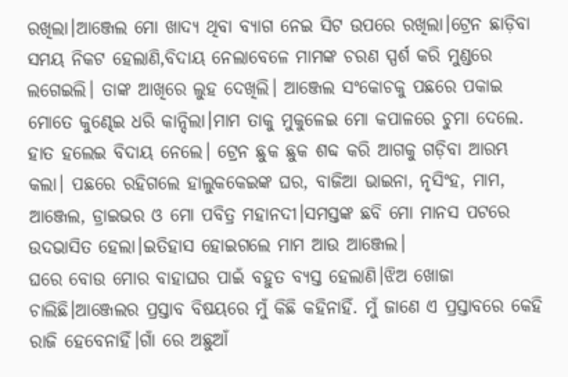ରଖିଲା।ଆଞ୍ଜେଲ ମୋ ଖାଦ୍ୟ ଥିବା ବ୍ୟାଗ ନେଇ ସିଟ ଉପରେ ରଖିଲା।ଟ୍ରେନ ଛାଡ଼ିବା ସମୟ ନିକଟ ହେଲାଣି,ବିଦାୟ ନେଲାବେଳେ ମାମଙ୍କ ଚରଣ ସ୍ପର୍ଶ କରି ମୁଣ୍ଡରେ ଲଗେଇଲି। ତାଙ୍କ ଆଖିରେ ଲୁହ ଦେଖିଲି। ଆଞ୍ଜେଲ ସଂକୋଚକୁ ପଛରେ ପକାଇ ମୋତେ କୁଣ୍ଢେଇ ଧରି କାନ୍ଦିଲା।ମାମ ତାକୁ ମୁକୁଳେଇ ମୋ କପାଳରେ ଚୁମା ଦେଲେ. ହାତ ହଲେଇ ବିଦାୟ ନେଲେ। ଟ୍ରେନ ଛୁକ ଛୁକ ଶବ୍ଦ କରି ଆଗକୁ ଗଡ଼ିବା ଆରମ୍ଭ କଲା। ପଛରେ ରହିଗଲେ ହାଲୁକକେଇଙ୍କ ଘର, ବାଜିଆ ଭାଇନା, ନୃସିଂହ, ମାମ, ଆଞ୍ଜେଲ, ଡ୍ରାଇଭର ଓ ମୋ ପବିତ୍ର ମହାନଦୀ।ସମସ୍ତଙ୍କ ଛବି ମୋ ମାନସ ପଟରେ ଉଦଭାସିତ ହେଲା।ଇତିହାସ ହୋଇଗଲେ ମାମ ଆଉ ଆଞ୍ଜେଲ।
ଘରେ ବୋଉ ମୋର ବାହାଘର ପାଇଁ ବହୁତ ବ୍ୟସ୍ତ ହେଲାଣି।ଝିଅ ଖୋଜା ଚାଲିଛି।ଆଞ୍ଜେଲର ପ୍ରସ୍ତାବ ବିଷୟରେ ମୁଁ କିଛି କହିନାହିଁ. ମୁଁ ଜାଣେ ଏ ପ୍ରସ୍ତାବରେ କେହି ରାଜି ହେବେନାହିଁ।ଗାଁ ରେ ଅଛୁଆଁ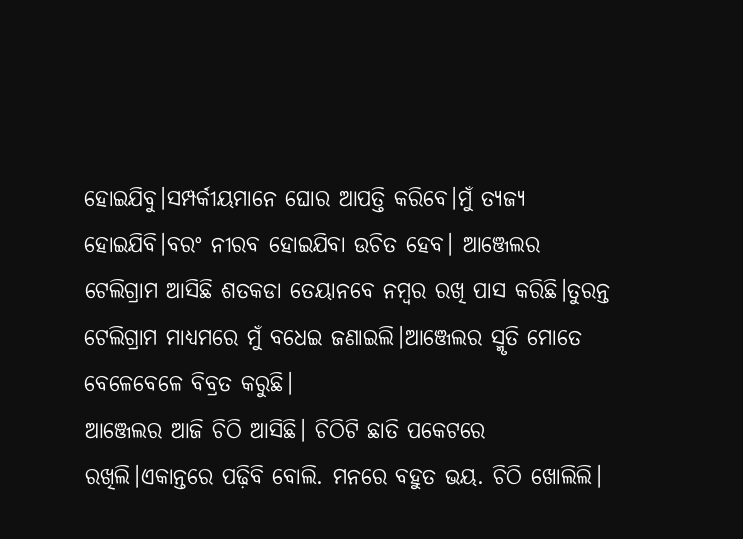ହୋଇଯିବୁ।ସମ୍ପର୍କୀୟମାନେ ଘୋର ଆପତ୍ତି କରିବେ।ମୁଁ ତ୍ୟଜ୍ୟ ହୋଇଯିବି।ବରଂ ନୀରବ ହୋଇଯିବା ଉଚିତ ହେବ। ଆଞ୍ଜେଲର ଟେଲିଗ୍ରାମ ଆସିଛି ଶତକଡା ତେୟାନବେ ନମ୍ବର ରଖି ପାସ କରିଛି।ତୁରନ୍ତ ଟେଲିଗ୍ରାମ ମାଧ୍ୟମରେ ମୁଁ ବଧେଇ ଜଣାଇଲି।ଆଞ୍ଜେଲର ସ୍ମୃତି ମୋତେ ବେଳେବେଳେ ବିବ୍ରତ କରୁଛି।
ଆଞ୍ଜେଲର ଆଜି ଚିଠି ଆସିଛି। ଚିଠିଟି ଛାତି ପକେଟରେ ରଖିଲି।ଏକାନ୍ତରେ ପଢ଼ିବି ବୋଲି. ମନରେ ବହୁତ ଭୟ. ଚିଠି ଖୋଲିଲି।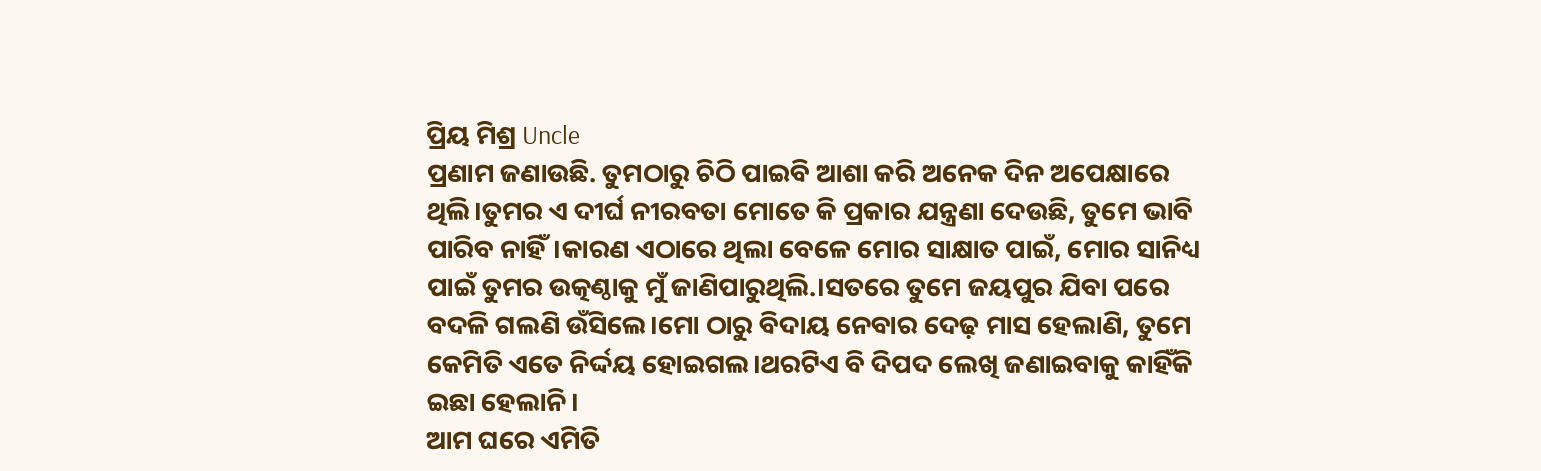ପ୍ରିୟ ମିଶ୍ର Uncle
ପ୍ରଣାମ ଜଣାଉଛି. ତୁମଠାରୁ ଚିଠି ପାଇବି ଆଶା କରି ଅନେକ ଦିନ ଅପେକ୍ଷାରେ ଥିଲି।ତୁମର ଏ ଦୀର୍ଘ ନୀରବତା ମୋତେ କି ପ୍ରକାର ଯନ୍ତ୍ରଣା ଦେଉଛି, ତୁମେ ଭାବି ପାରିବ ନାହିଁ।କାରଣ ଏଠାରେ ଥିଲା ବେଳେ ମୋର ସାକ୍ଷାତ ପାଇଁ, ମୋର ସାନିଧ୍ୟ ପାଇଁ ତୁମର ଉତ୍କଣ୍ଠାକୁ ମୁଁ ଜାଣିପାରୁଥିଲି.।ସତରେ ତୁମେ ଜୟପୁର ଯିବା ପରେ ବଦଳି ଗଲଣି ଉଁସିଲେ।ମୋ ଠାରୁ ବିଦାୟ ନେବାର ଦେଢ଼ ମାସ ହେଲାଣି, ତୁମେ କେମିତି ଏତେ ନିର୍ଦ୍ଦୟ ହୋଇଗଲ।ଥରଟିଏ ବି ଦିପଦ ଲେଖି ଜଣାଇବାକୁ କାହିଁକି ଇଛା ହେଲାନି।
ଆମ ଘରେ ଏମିତି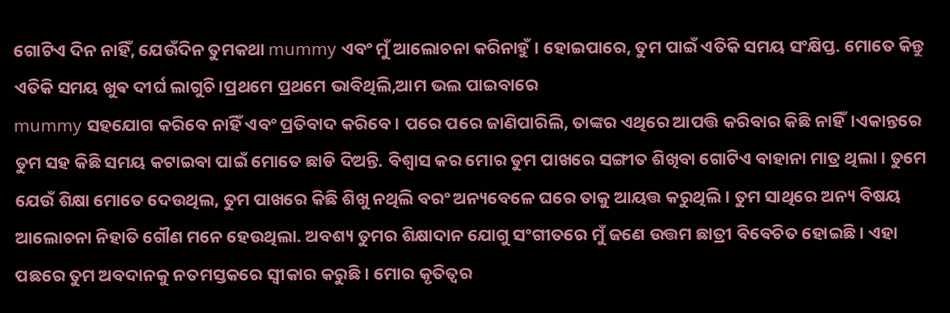ଗୋଟିଏ ଦିନ ନାହିଁ, ଯେଉଁଦିନ ତୁମକଥା mummy ଏବଂ ମୁଁ ଆଲୋଚନା କରିନାହୁଁ। ହୋଇପାରେ, ତୁମ ପାଇଁ ଏତିକି ସମୟ ସଂକ୍ଷିପ୍ତ. ମୋତେ କିନ୍ତୁ ଏତିକି ସମୟ ଖୁଵ ଦୀର୍ଘ ଲାଗୁଚି।ପ୍ରଥମେ ପ୍ରଥମେ ଭାବିଥିଲି,ଆମ ଭଲ ପାଇବାରେ
mummy ସହଯୋଗ କରିବେ ନାହିଁ ଏବଂ ପ୍ରତିବାଦ କରିବେ। ପରେ ପରେ ଜାଣିପାରିଲି, ତାଙ୍କର ଏଥିରେ ଆପତ୍ତି କରିବାର କିଛି ନାହିଁ।ଏକାନ୍ତରେ ତୁମ ସହ କିଛି ସମୟ କଟାଇବା ପାଇଁ ମୋତେ ଛାଡି ଦିଅନ୍ତି. ବିଶ୍ୱାସ କର ମୋର ତୁମ ପାଖରେ ସଙ୍ଗୀତ ଶିଖିବା ଗୋଟିଏ ବାହାନା ମାତ୍ର ଥିଲା। ତୁମେ ଯେଉଁ ଶିକ୍ଷା ମୋତେ ଦେଉଥିଲ, ତୁମ ପାଖରେ କିଛି ଶିଖୁ ନଥିଲି ବରଂ ଅନ୍ୟବେଳେ ଘରେ ତାକୁ ଆୟତ୍ତ କରୁଥିଲି। ତୁମ ସାଥିରେ ଅନ୍ୟ ବିଷୟ ଆଲୋଚନା ନିହାତି ଗୌଣ ମନେ ହେଉଥିଲା. ଅବଶ୍ୟ ତୁମର ଶିକ୍ଷାଦାନ ଯୋଗୁ ସଂଗୀତରେ ମୁଁ ଜଣେ ଉତ୍ତମ ଛାତ୍ରୀ ବିବେଚିତ ହୋଇଛି। ଏହା ପଛରେ ତୁମ ଅବଦାନକୁ ନତମସ୍ତକରେ ସ୍ୱୀକାର କରୁଛି। ମୋର କୃତିତ୍ୱର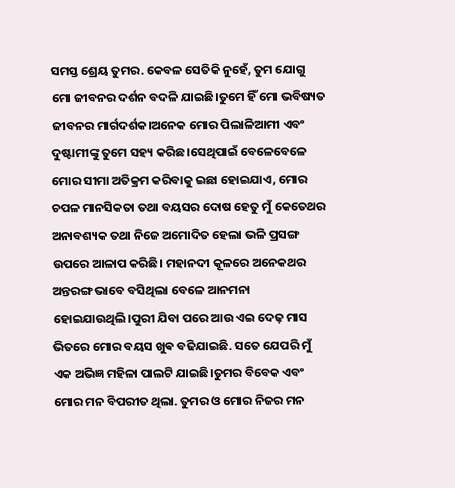ସମସ୍ତ ଶ୍ରେୟ ତୁମର. କେବଳ ସେତିକି ନୁହେଁ, ତୁମ ଯୋଗୁ ମୋ ଜୀବନର ଦର୍ଶନ ବଦଳି ଯାଇଛି।ତୁମେ ହିଁ ମୋ ଭବିଷ୍ୟତ ଜୀବନର ମାର୍ଗଦର୍ଶକ।ଅନେକ ମୋର ପିଲାଳିଆମୀ ଏବଂ ଦୁଷ୍ଟାମୀଙ୍କୁ ତୁମେ ସହ୍ୟ କରିଛ।ସେଥିପାଇଁ ବେଳେବେଳେ ମୋର ସୀମା ଅତିକ୍ରମ କରିବାକୁ ଇଛା ହୋଇଯାଏ, ମୋର ଚପଳ ମାନସିକତା ତଥା ବୟସର ଦୋଷ ହେତୁ ମୁଁ କେତେଥର ଅନାବଶ୍ୟକ ତଥା ନିଜେ ଅମୋଦିତ ହେଲା ଭଳି ପ୍ରସଙ୍ଗ ଉପରେ ଆଳାପ କରିଛି। ମହାନଦୀ କୂଳରେ ଅନେକଥର ଅନ୍ତରଙ୍ଗ ଭାବେ ବସିଥିଲା ବେଳେ ଆନମନା ହୋଇଯାଉଥିଲି।ପୁରୀ ଯିବା ପରେ ଆଉ ଏଇ ଦେଢ଼ ମାସ ଭିତରେ ମୋର ବୟସ ଖୁଵ ବଢିଯାଇଛି. ସତେ ଯେପରି ମୁଁ ଏକ ଅଭିଜ୍ଞ ମହିଳା ପାଲଟି ଯାଇଛି।ତୁମର ବିବେକ ଏବଂ ମୋର ମନ ବିପରୀତ ଥିଲା. ତୁମର ଓ ମୋର ନିଜର ମନ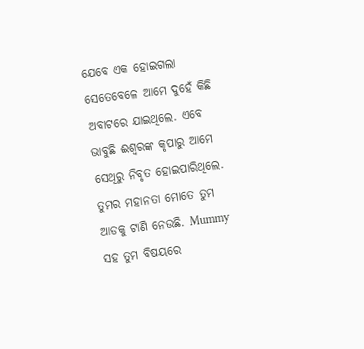ଯେବେ ଏକ ହୋଇଗଲା ସେତେବେଳେ ଆମେ ଦୁହେଁ କିଛି ଅବାଟରେ ଯାଇଥିଲେ. ଏବେ ଭାବୁଛି ଈଶ୍ୱରଙ୍କ କୃପାରୁ ଆମେ ସେଥିରୁ ନିବୃତ ହୋଇପାରିଥିଲେ. ତୁମର ମହାନତା ମୋତେ ତୁମ ଆଡକୁ ଟାଣି ନେଉଛି. Mummy ସହ ତୁମ ବିଷୟରେ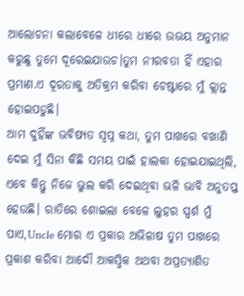ଆଲୋଚନା କଲାବେଳେ ଧୀରେ ଧୀରେ ଉଭୟ ଅନୁମାନ କରୁଛୁ ତୁମେ ଦୂରେଇଯାଉଚ।ତୁମ ନୀରବତା ହିଁ ଏହାର ପ୍ରମାଣ.ଏ ଦୂରତାକୁ ଅତିକ୍ରମ କରିବା ଚେଷ୍ଟାରେ ମୁଁ କ୍ଲାନ୍ତ ହୋଇପଡୁଛି।
ଆମ ଦୁହିଁଙ୍କ ଭବିଷ୍ୟତ ସ୍ବପ୍ନ କଥା, ତୁମ ପାଖରେ ବଖାଣି ଦେଇ ମୁଁ ସିନା କିଛି ସମୟ ପାଇଁ ହାଲକା ହୋଇଯାଇଥିଲି, ଏବେ କିନ୍ତୁ ନିଜେ ଭୁଲ କରି ଦେଇଥିବା ଭଳି ଭାବି ଅନୁତପ୍ତ ହେଉଛି। ରାତିରେ ଶୋଇଲା ବେଳେ ଲୁହର ସ୍ପର୍ଶ ମୁଁ ପାଏ,Uncle ମୋର ଏ ପ୍ରକାର ଅଭିଳାଷ ତୁମ ପାଖରେ ପ୍ରକାଶ କରିବା ଆଦୌ ଆକସ୍ମିକ ଅଥବା ଅପ୍ରତ୍ୟାଶିତ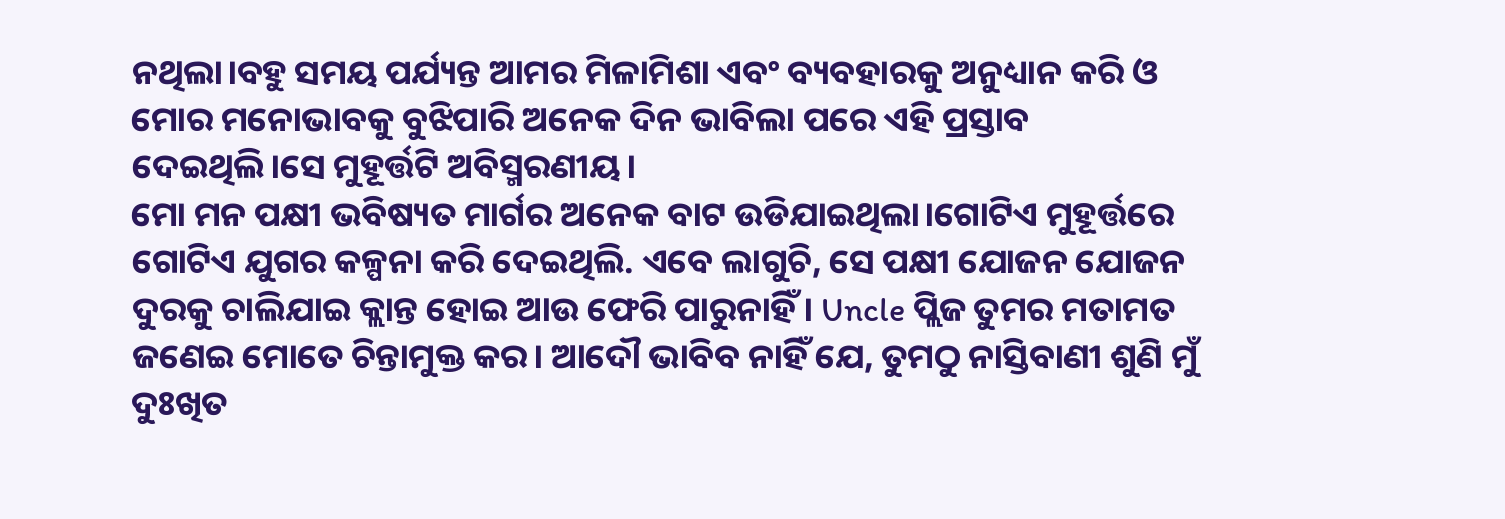ନଥିଲା।ବହୁ ସମୟ ପର୍ଯ୍ୟନ୍ତ ଆମର ମିଳାମିଶା ଏବଂ ବ୍ୟବହାରକୁ ଅନୁଧ୍ୟାନ କରି ଓ ମୋର ମନୋଭାବକୁ ବୁଝିପାରି ଅନେକ ଦିନ ଭାବିଲା ପରେ ଏହି ପ୍ରସ୍ତାବ ଦେଇଥିଲି।ସେ ମୁହୂର୍ତ୍ତଟି ଅବିସ୍ମରଣୀୟ।
ମୋ ମନ ପକ୍ଷୀ ଭବିଷ୍ୟତ ମାର୍ଗର ଅନେକ ବାଟ ଉଡିଯାଇଥିଲା।ଗୋଟିଏ ମୁହୂର୍ତ୍ତରେ ଗୋଟିଏ ଯୁଗର କଳ୍ପନା କରି ଦେଇଥିଲି. ଏବେ ଲାଗୁଚି, ସେ ପକ୍ଷୀ ଯୋଜନ ଯୋଜନ ଦୁରକୁ ଚାଲିଯାଇ କ୍ଲାନ୍ତ ହୋଇ ଆଉ ଫେରି ପାରୁନାହିଁ। Uncle ପ୍ଲିଜ ତୁମର ମତାମତ ଜଣେଇ ମୋତେ ଚିନ୍ତାମୁକ୍ତ କର। ଆଦୌ ଭାବିବ ନାହିଁ ଯେ, ତୁମଠୁ ନାସ୍ତିବାଣୀ ଶୁଣି ମୁଁ ଦୁଃଖିତ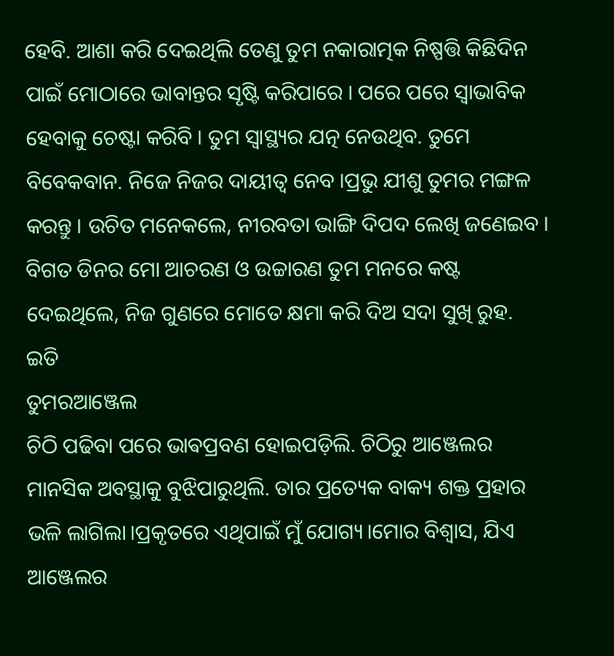ହେବି. ଆଶା କରି ଦେଇଥିଲି ତେଣୁ ତୁମ ନକାରାତ୍ମକ ନିଷ୍ପତ୍ତି କିଛିଦିନ ପାଇଁ ମୋଠାରେ ଭାବାନ୍ତର ସୃଷ୍ଟି କରିପାରେ। ପରେ ପରେ ସ୍ୱାଭାବିକ ହେବାକୁ ଚେଷ୍ଟା କରିବି। ତୁମ ସ୍ୱାସ୍ଥ୍ୟର ଯତ୍ନ ନେଉଥିବ. ତୁମେ ବିବେକବାନ. ନିଜେ ନିଜର ଦାୟୀତ୍ୱ ନେବ।ପ୍ରଭୁ ଯୀଶୁ ତୁମର ମଙ୍ଗଳ କରନ୍ତୁ। ଉଚିତ ମନେକଲେ, ନୀରବତା ଭାଙ୍ଗି ଦିପଦ ଲେଖି ଜଣେଇବ। ବିଗତ ଡିନର ମୋ ଆଚରଣ ଓ ଉଚ୍ଚାରଣ ତୁମ ମନରେ କଷ୍ଟ ଦେଇଥିଲେ, ନିଜ ଗୁଣରେ ମୋତେ କ୍ଷମା କରି ଦିଅ ସଦା ସୁଖି ରୁହ.
ଇତି
ତୁମରଆଞ୍ଜେଲ
ଚିଠି ପଢିବା ପରେ ଭାଵପ୍ରବଣ ହୋଇପଡ଼ିଲି. ଚିଠିରୁ ଆଞ୍ଜେଲର ମାନସିକ ଅବସ୍ଥାକୁ ବୁଝିପାରୁଥିଲି. ତାର ପ୍ରତ୍ୟେକ ବାକ୍ୟ ଶକ୍ତ ପ୍ରହାର ଭଳି ଲାଗିଲା।ପ୍ରକୃତରେ ଏଥିପାଇଁ ମୁଁ ଯୋଗ୍ୟ।ମୋର ବିଶ୍ୱାସ, ଯିଏ ଆଞ୍ଜେଲର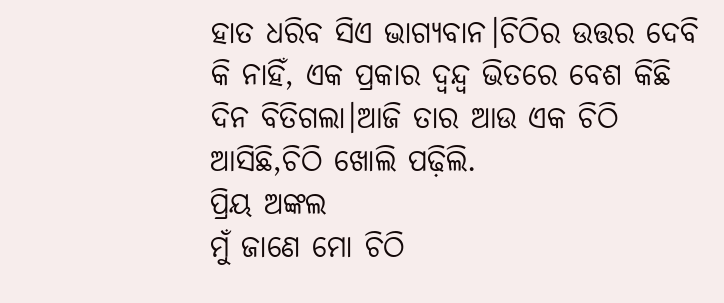ହାତ ଧରିବ ସିଏ ଭାଗ୍ୟବାନ।ଚିଠିର ଉତ୍ତର ଦେବି କି ନାହିଁ, ଏକ ପ୍ରକାର ଦ୍ଵନ୍ଦ୍ବ ଭିତରେ ବେଶ କିଛି ଦିନ ବିତିଗଲା।ଆଜି ତାର ଆଉ ଏକ ଚିଠି ଆସିଛି,ଚିଠି ଖୋଲି ପଢ଼ିଲି.
ପ୍ରିୟ ଅଙ୍କଲ
ମୁଁ ଜାଣେ ମୋ ଚିଠି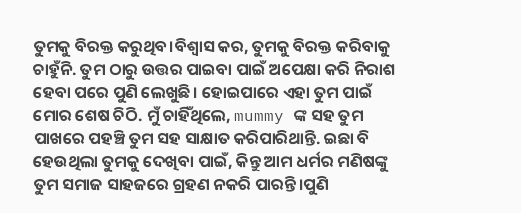ତୁମକୁ ବିରକ୍ତ କରୁଥିବ।ବିଶ୍ୱାସ କର, ତୁମକୁ ବିରକ୍ତ କରିବାକୁ ଚାହୁଁନି. ତୁମ ଠାରୁ ଉତ୍ତର ପାଇବା ପାଇଁ ଅପେକ୍ଷା କରି ନିରାଶ ହେବା ପରେ ପୁଣି ଲେଖୁଛି। ହୋଇପାରେ ଏହା ତୁମ ପାଇଁ ମୋର ଶେଷ ଚିଠି. ମୁଁ ଚାହିଁଥିଲେ, mummy ଙ୍କ ସହ ତୁମ ପାଖରେ ପହଞ୍ଚି ତୁମ ସହ ସାକ୍ଷାତ କରିପାରିଥାନ୍ତି. ଇଛା ବି ହେଉଥିଲା ତୁମକୁ ଦେଖିବା ପାଇଁ, କିନ୍ତୁ ଆମ ଧର୍ମର ମଣିଷଙ୍କୁ ତୁମ ସମାଜ ସାହଜରେ ଗ୍ରହଣ ନକରି ପାରନ୍ତି।ପୁଣି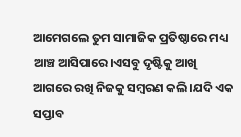ଆମେଗଲେ ତୁମ ସାମାଜିକ ପ୍ରତିଷ୍ଠାରେ ମଧ୍ୟ ଆଞ୍ଚ ଆସିପାରେ।ଏସବୁ ଦୃଷ୍ଟିକୁ ଆଖି ଆଗରେ ରଖି ନିଜକୁ ସମ୍ବରଣ କଲି।ଯଦି ଏକ ସପ୍ତାବ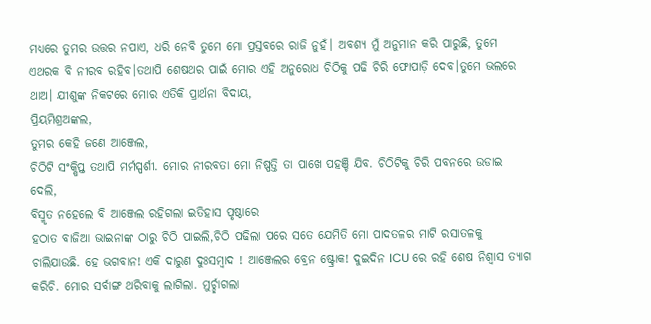ମଧ୍ୟରେ ତୁମର ଉତ୍ତର ନପାଏ, ଧରି ନେବି ତୁମେ ମୋ ପ୍ରସ୍ତବରେ ରାଜି ନୁହଁ। ଅବଶ୍ୟ ମୁଁ ଅନୁମାନ କରି ପାରୁଛି, ତୁମେ ଏଥରକ ବି ନୀରବ ରହିବ।ତଥାପି ଶେଷଥର ପାଇଁ ମୋର ଏହି ଅନୁରୋଧ ଚିଠିକୁ ପଢି ଚିରି ଫୋପାଡ଼ି ଦେବ।ତୁମେ ଭଲରେ ଥାଅ। ଯୀଶୁଙ୍କ ନିକଟରେ ମୋର ଏତିକି ପ୍ରାର୍ଥନା ବିଦାୟ,
ପ୍ରିୟମିଶ୍ରଅଙ୍କଲ,
ତୁମର କେହି ଜଣେ ଆଞ୍ଜେଲ,
ଚିଠିଟି ସଂକ୍ଷିପ୍ତ ତଥାପି ମର୍ମସ୍ପର୍ଶୀ. ମୋର ନୀରବତା ମୋ ନିଷ୍ପତ୍ତି ତା ପାଖେ ପହଞ୍ଚି ଯିବ. ଚିଠିଟିକୁ ଚିରି ପବନରେ ଉଡାଇ ଦେଲି,
ବିସ୍ମୃତ ନହେଲେ ବି ଆଞ୍ଜେଲ ରହିଗଲା ଇତିହାସ ପୃଷ୍ଠାରେ
ହଠାତ ବାଜିଆ ଭାଇନାଙ୍କ ଠାରୁ ଚିଠି ପାଇଲି,ଚିଠି ପଢିଲା ପରେ ସତେ ଯେମିତି ମୋ ପାଦତଳର ମାଟି ରସାତଳକୁ ଚାଲିଯାଉଛି. ହେ ଭଗବାନ! ଏକି ଦାରୁଣ ଦୁଃସମ୍ବାଦ ! ଆଞ୍ଜେଲର ବ୍ରେନ ଷ୍ଟ୍ରୋକ! ଦୁଇଦିନ ICU ରେ ରହି ଶେଷ ନିଶ୍ୱାସ ତ୍ୟାଗ କରିଚି. ମୋର ସର୍ବାଙ୍ଗ ଥରିବାକୁ ଲାଗିଲା. ମୁର୍ଚ୍ଛାଗଲା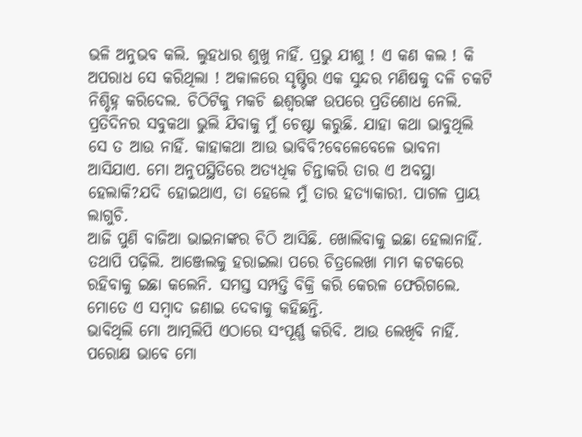ଭଳି ଅନୁଭବ କଲି. ଲୁହଧାର ଶୁଖୁ ନାହିଁ. ପ୍ରଭୁ ଯୀଶୁ ! ଏ କଣ କଲ ! କି ଅପରାଧ ସେ କରିଥିଲା ! ଅକାଳରେ ସୃଷ୍ଟିର ଏକ ସୁନ୍ଦର ମଣିଷକୁ ଦଳି ଚକଟି ନିଶ୍ଚିହ୍ନ କରିଦେଲ. ଚିଠିଟିକୁ ମକଚି ଈଶ୍ୱରଙ୍କ ଉପରେ ପ୍ରତିଶୋଧ ନେଲି. ପ୍ରତିଦିନର ସବୁକଥା ଭୁଲି ଯିବାକୁ ମୁଁ ଚେଷ୍ଟା କରୁଛି. ଯାହା କଥା ଭାବୁଥିଲି ସେ ତ ଆଉ ନାହିଁ. କାହାକଥା ଆଉ ଭାବିବି?ବେଳେବେଳେ ଭାବନା ଆସିଯାଏ. ମୋ ଅନୁପସ୍ଥିତିରେ ଅତ୍ୟଧିକ ଚିନ୍ତାକରି ତାର ଏ ଅବସ୍ଥା ହେଲାକି?ଯଦି ହୋଇଥାଏ, ତା ହେଲେ ମୁଁ ତାର ହତ୍ୟାକାରୀ. ପାଗଳ ପ୍ରାୟ ଲାଗୁଚି.
ଆଜି ପୁଣି ବାଜିଆ ଭାଇନାଙ୍କର ଚିଠି ଆସିଛି. ଖୋଲିବାକୁ ଇଛା ହେଲାନାହିଁ. ତଥାପି ପଢ଼ିଲି. ଆଞ୍ଜେଲକୁ ହରାଇଲା ପରେ ଚିତ୍ରଲେଖା ମାମ କଟକରେ ରହିବାକୁ ଇଛା କଲେନି. ସମସ୍ତ ସମ୍ପତ୍ତି ବିକ୍ରି କରି କେରଳ ଫେରିଗଲେ. ମୋତେ ଏ ସମ୍ବାଦ ଜଣାଇ ଦେବାକୁ କହିଛନ୍ତି.
ଭାବିଥିଲି ମୋ ଆତ୍ମଲିପି ଏଠାରେ ସଂପୂର୍ଣ୍ଣ କରିବି. ଆଉ ଲେଖିବି ନାହିଁ. ପରୋକ୍ଷ ଭାବେ ମୋ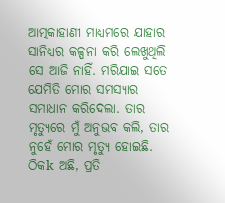ଆତ୍ମକାହାଣୀ ମାଧ୍ୟମରେ ଯାହାର ସାନିଧ୍ୟର କଳ୍ପନା କରି ଲେଖୁଥିଲି ସେ ଆଜି ନାହିଁ. ମରିଯାଇ ସତେ ଯେମିତି ମୋର ସମସ୍ୟାର ସମାଧାନ କରିଦେଲା. ତାର ମୃତ୍ୟୁରେ ମୁଁ ଅନୁଭବ କଲି, ତାର ନୁହେଁ ମୋର ମୃତ୍ୟୁ ହୋଇଛି. ଠିକk ଅଛି, ପ୍ରତି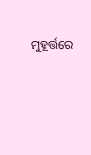ମୁହୂର୍ତ୍ତରେ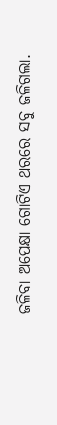ଜଳିବା ଅପେକ୍ଷା ଗୋଟିଏ ଥରରେ ସବୁ ଜଳିଗଲା.